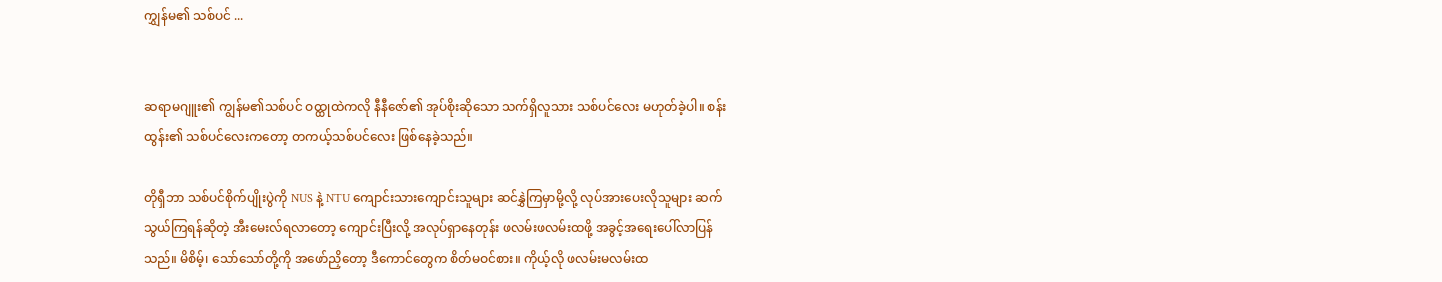ကျွှန်မ၏ သစ်ပင် ...


ဆရာမဂျူး၏ ကျွန်မ၏သစ်ပင် ဝထ္ထုထဲကလို နီနီဇော်၏ အုပ်စိုးဆိုသော သက်ရှိလူသား သစ်ပင်လေး မဟုတ်ခဲ့ပါ။ စန်းထွန်း၏ သစ်ပင်လေးကတော့ တကယ့်သစ်ပင်လေး ဖြစ်နေခဲ့သည်။

တိုရှီဘာ သစ်ပင်စိုက်ပျိုးပွဲကို NUS နဲ့ NTU ကျောင်းသားကျောင်းသူများ ဆင်နွှဲကြမှာမို့လို့ လုပ်အားပေးလိုသူများ ဆက်သွယ်ကြရန်ဆိုတဲ့ အီးမေးလ်ရလာတော့ ကျောင်းပြီးလို့ အလုပ်ရှာနေတုန်း ဖလမ်းဖလမ်းထဖို့ အခွင့်အရေးပေါ်လာပြန်သည်။ မိစိမ့်၊ သော်သော်တို့ကို အဖော်ညှိတော့ ဒီကောင်တွေက စိတ်မဝင်စား။ ကိုယ့်လို ဖလမ်းမလမ်းထ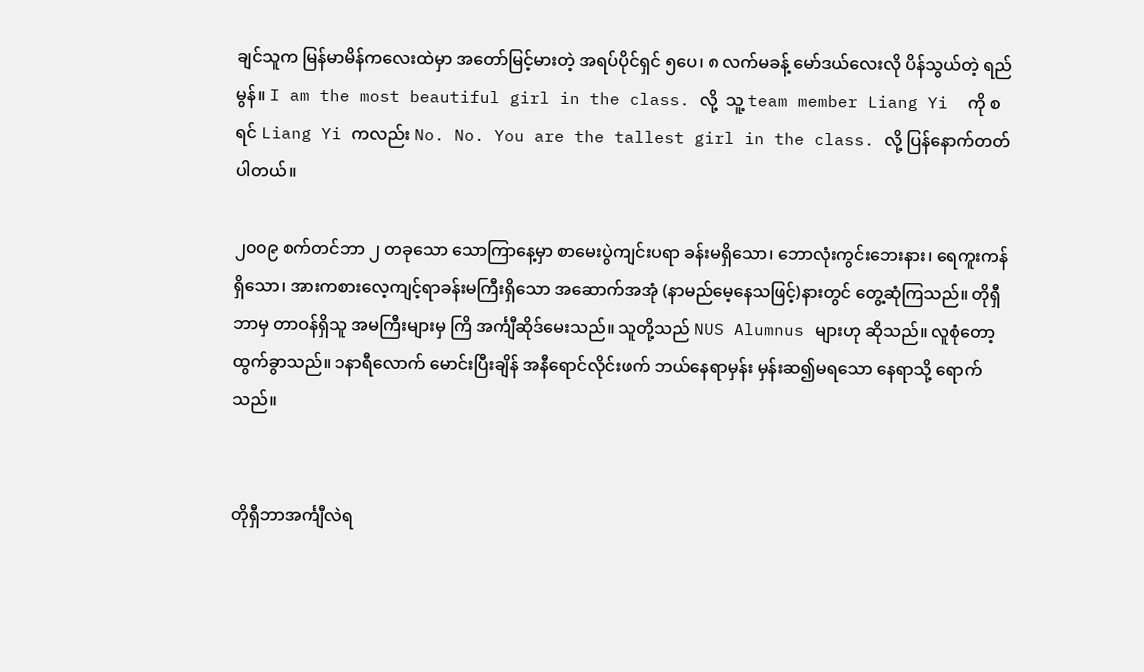ချင်သူက မြန်မာမိန်ကလေးထဲမှာ အတော်မြင့်မားတဲ့ အရပ်ပိုင်ရှင် ၅ပေ၊ ၈ လက်မခန့် မော်ဒယ်လေးလို ပိန်သွယ်တဲ့ ရည်မွန်။ I am the most beautiful girl in the class. လို့  သူ့ team member Liang Yi  ကို စရင် Liang Yi ကလည်း No. No. You are the tallest girl in the class. လို့ ပြန်နောက်တတ်ပါတယ်။

၂၀၀၉ စက်တင်ဘာ ၂ တခုသော သောကြာနေ့မှာ စာမေးပွဲကျင်းပရာ ခန်းမရှိသော၊ ဘောလုံးကွင်းဘေးနား၊ ရေကူးကန်ရှိသော၊ အားကစားလေ့ကျင့်ရာခန်းမကြီးရှိသော အဆောက်အအုံ (နာမည်မေ့နေသဖြင့်)နားတွင် တွေ့ဆုံကြသည်။ တိုရှီဘာမှ တာဝန်ရှိသူ အမကြီးများမှ ကြိ အင်္ကျီဆိုဒ်မေးသည်။ သူတို့သည် NUS Alumnus များဟု ဆိုသည်။ လူစုံတော့ ထွက်ခွာသည်။ ၁နာရီလောက် မောင်းပြီးချိန် အနီရောင်လိုင်းဖက် ဘယ်နေရာမှန်း မှန်းဆ၍မရသော နေရာသို့ ရောက်သည်။


တိုရှီဘာအင်္ကျီလဲရ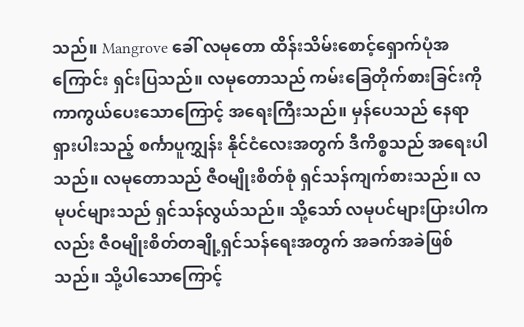သည်။ Mangrove ခေါ် လမုတော ထိန်းသိမ်းစောင့်ရှောက်ပုံအကြောင်း ရှင်းပြသည်။ လမုတောသည် ကမ်းခြေတိုက်စားခြင်းကို ကာကွယ်ပေးသောကြောင့် အရေးကြီးသည်။ မှန်ပေသည် နေရာရှားပါးသည့် စင်္ကာပူကျွှန်း နိုင်ငံလေးအတွက် ဒီကိစ္စသည် အရေးပါသည်။ လမုတောသည် ဇီဝမျိုးစိတ်စုံ ရှင်သန်ကျက်စားသည်။ လမုပင်များသည် ရှင်သန်လွယ်သည်။ သို့သော် လမုပင်များပြားပါကလည်း ဇီဝမျိုးစိတ်တချို့ရှင်သန်ရေးအတွက် အခက်အခဲဖြစ်သည်။ သို့ပါသောကြောင့်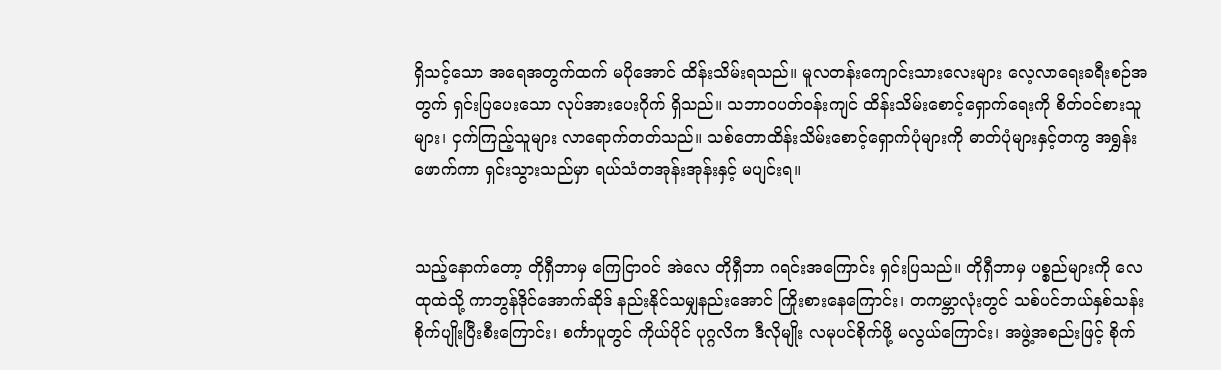ရှိသင့်သော အရေအတွက်ထက် မပိုအောင် ထိန်းသိမ်းရသည်။ မူလတန်းကျောင်းသားလေးများ လေ့လာရေးခရီးစဉ်အတွက် ရှင်းပြပေးသော လုပ်အားပေးဂိုက် ရှိသည်။ သဘာဝပတ်ဝန်းကျင် ထိန်းသိမ်းစောင့်ရှောက်ရေးကို စိတ်ဝင်စားသူများ၊ ငှက်ကြည့်သူများ လာရောက်တတ်သည်။ သစ်တောထိန်းသိမ်းစောင့်ရှောက်ပုံများကို ဓာတ်ပုံများနှင့်တကွ အရွှန်းဖောက်ကာ ရှင်းသွားသည်မှာ ရယ်သံတအုန်းအုန်းနှင့် မပျင်းရ။


သည့်နောက်တော့ တိုရှီဘာမှ ကြေငြာဝင် အဲလေ တိုရှီဘာ ဂရင်းအကြောင်း ရှင်းပြသည်။ တိုရှီဘာမှ ပစ္စည်များကို လေထုထဲသို့ ကာဘွန်ဒိုင်အောက်ဆိုဒ် နည်းနိုင်သမျှနည်းအောင် ကြိုးစားနေကြောင်း၊ တကမ္ဘာလုံးတွင် သစ်ပင်ဘယ်နှစ်သန်း စိုက်ပျိုးပြီးစီးကြောင်း၊ စင်္ကာပူတွင် ကိုယ်ပိုင် ပုဂ္ဂလိက ဒီလိုမျိုး လမုပင်စိုက်ဖို့ မလွယ်ကြောင်း၊ အဖွဲ့အစည်းဖြင့် စိုက်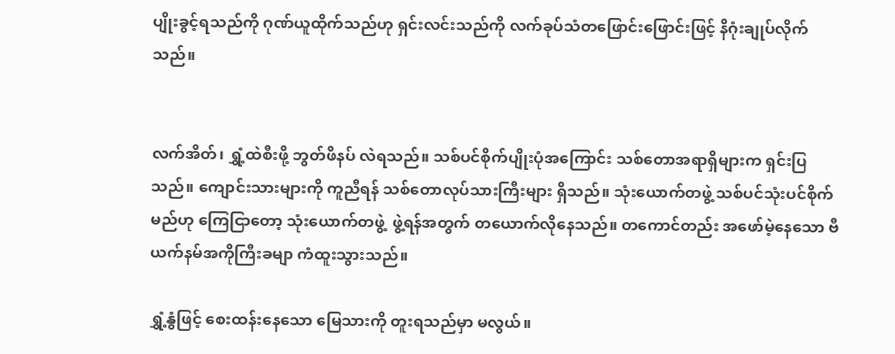ပျိုးခွင့်ရသည်ကို ဂုဏ်ယူထိုက်သည်ဟု ရှင်းလင်းသည်ကို လက်ခုပ်သံတဖြောင်းဖြောင်းဖြင့် နိဂုံးချုပ်လိုက်သည်။


လက်အိတ်၊ ရွှံ့ထဲစီးဖို့ ဘွတ်ဖိနပ် လဲရသည်။ သစ်ပင်စိုက်ပျိုးပုံအကြောင်း သစ်တောအရာရှိများက ရှင်းပြသည်။ ကျောင်းသားများကို ကူညီရန် သစ်တောလုပ်သားကြီးများ ရှိသည်။ သုံးယောက်တဖွဲ့ သစ်ပင်သုံးပင်စိုက်မည်ဟု ကြေငြာတော့ သုံးယောက်တဖွဲ့  ဖွဲ့ရန်အတွက် တယောက်လိုနေသည်။ တကောင်တည်း အဖော်မဲ့နေသော ဗီယက်နမ်အကိုကြီးခမျာ ကံထူးသွားသည်။

ရွှံ့နွံဖြင့် စေးထန်းနေသော မြေသားကို တူးရသည်မှာ မလွယ်။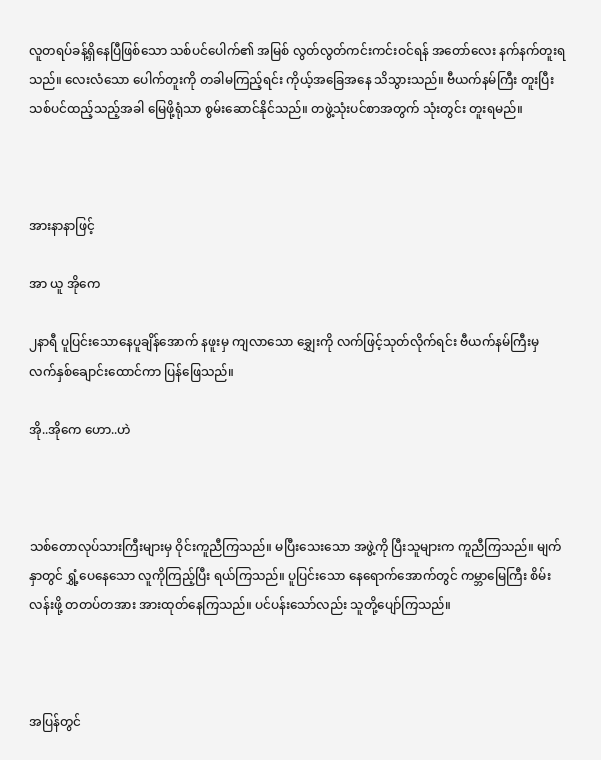လူတရပ်ခန့်ရှိနေပြီဖြစ်သော သစ်ပင်ပေါက်၏ အမြစ် လွတ်လွတ်ကင်းကင်းဝင်ရန် အတော်လေး နက်နက်တူးရသည်။ လေးလံသော ပေါက်တူးကို တခါမကြည့်ရင်း ကိုယ့်အခြေအနေ သိသွားသည်။ ဗီယက်နမ်ကြီး တူးပြီး သစ်ပင်ထည့်သည့်အခါ မြေဖို့ရုံသာ စွမ်းဆောင်နိုင်သည်။ တဖွဲ့သုံးပင်စာအတွက် သုံးတွင်း တူးရမည်။



အားနာနာဖြင့်

အာ ယူ အိုကေ

၂နာရီ ပူပြင်းသောနေပူချိန်အောက် နဖူးမှ ကျလာသော ချွှေးကို လက်ဖြင့်သုတ်လိုက်ရင်း ဗီယက်နမ်ကြီးမှ လက်နှစ်ချောင်းထောင်ကာ ပြန်ဖြေသည်။

အို..အိုကေ ဟော..ဟဲ



သစ်တောလုပ်သားကြီးများမှ ဝိုင်းကူညီကြသည်။ မပြီးသေးသော အဖွဲ့ကို ပြီးသူများက ကူညီကြသည်။ မျက်နှာတွင် ရွှံ့ပေနေသော လူကိုကြည့်ပြီး ရယ်ကြသည်။ ပူပြင်းသော နေရောက်အောက်တွင် ကမ္ဘာမြေကြီး စိမ်းလန်းဖို့ တတပ်တအား အားထုတ်နေကြသည်။ ပင်ပန်းသော်လည်း သူတို့ပျော်ကြသည်။



အပြန်တွင်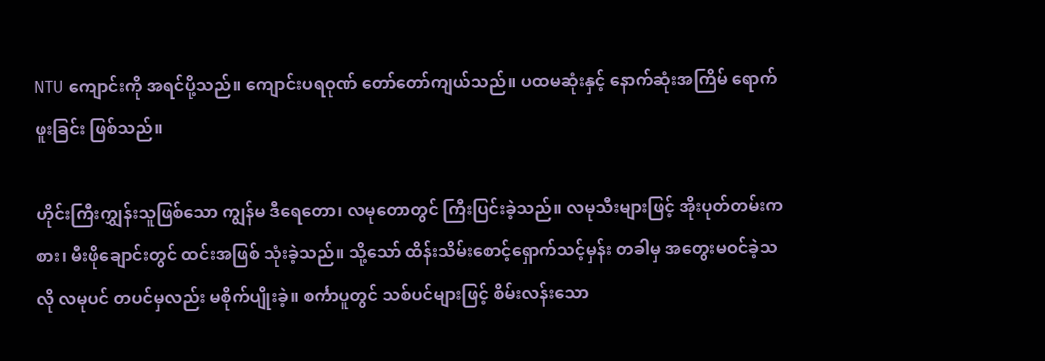NTU ကျောင်းကို အရင်ပို့သည်။ ကျောင်းပရဝုဏ် တော်တော်ကျယ်သည်။ ပထမဆုံးနှင့် နောက်ဆုံးအကြိမ် ရောက်ဖူးခြင်း ဖြစ်သည်။

ဟိုင်းကြီးကျွှန်းသူဖြစ်သော ကျွန်မ ဒီရေတော၊ လမုတောတွင် ကြီးပြင်းခဲ့သည်။ လမုသီးများဖြင့် အိုးပုတ်တမ်းကစား၊ မီးဖိုချောင်းတွင် ထင်းအဖြစ် သုံးခဲ့သည်။ သို့သော် ထိန်းသိမ်းစောင့်ရှောက်သင့်မှန်း တခါမှ အတွေးမဝင်ခဲ့သလို လမုပင် တပင်မှလည်း မစိုက်ပျိုးခဲ့။ စင်္ကာပူတွင် သစ်ပင်များဖြင့် စိမ်းလန်းသော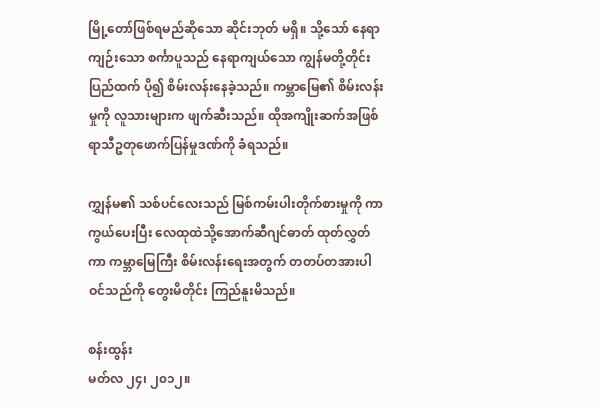မြို့တော်ဖြစ်ရမည်ဆိုသော ဆိုင်းဘုတ် မရှိ။ သို့သော် နေရာကျဉ်းသော စင်္ကာပူသည် နေရာကျယ်သော ကျွန်မတို့တိုင်းပြည်ထက် ပို၍ စိမ်းလန်းနေခဲ့သည်။ ကမ္ဘာမြေ၏ စိမ်းလန်းမှုကို လူသားများက ဖျက်ဆီးသည်။ ထိုအကျိုးဆက်အဖြစ် ရာသီဥတုဖောက်ပြန်မှုဒဏ်ကို ခံရသည်။

ကျွှန်မ၏ သစ်ပင်လေးသည် မြစ်ကမ်းပါးတိုက်စားမှုကို ကာကွယ်ပေးပြီး လေထုထဲသို့အောက်ဆီဂျင်ဓာတ် ထုတ်လွှတ်ကာ ကမ္ဘာမြေကြီး စိမ်းလန်းရေးအတွက် တတပ်တအားပါဝင်သည်ကို တွေးမိတိုင်း ကြည်နူးမိသည်။

စန်းထွန်း
မတ်လ ၂၄၊ ၂၀၁၂။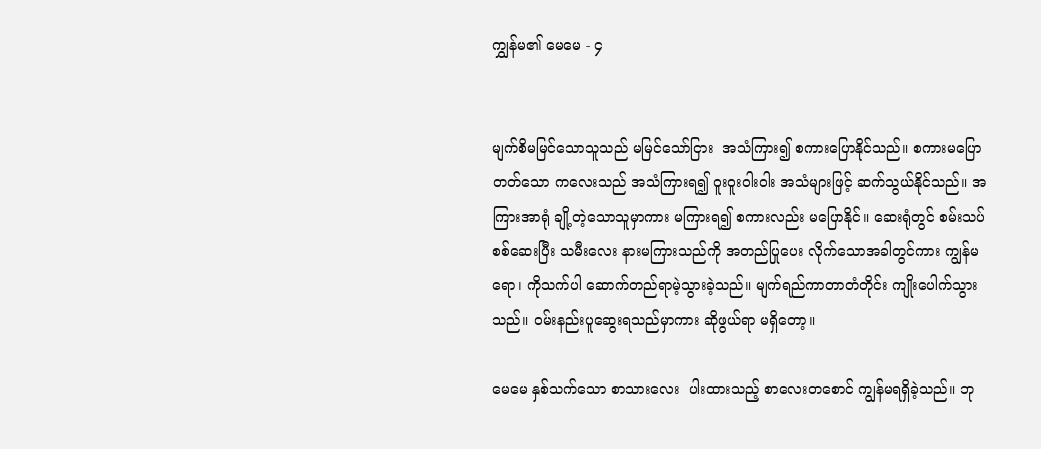ကျွှန်မ၏ မေမေ - ၄


မျက်စိမမြင်သောသူသည် မမြင်သော်ငြား  အသံကြား၍ စကားပြောနိုင်သည်။ စကားမပြောတတ်သော ကလေးသည် အသံကြားရ၍ ဝူးဝူးဝါးဝါး အသံများဖြင့် ဆက်သွယ်နိုင်သည်။ အကြားအာရုံ ချို့တဲ့သောသူမှာကား မကြားရ၍ စကားလည်း မပြောနိုင်။ ဆေးရုံတွင် စမ်းသပ်စစ်ဆေးပြီး သမီးလေး နားမကြားသည်ကို အတည်ပြုပေး လိုက်သောအခါတွင်ကား ကျွန်မရော၊ ကိုသက်ပါ ဆောက်တည်ရာမဲ့သွားခဲ့သည်။ မျက်ရည်ကာတာတံတိုင်း ကျိုးပေါက်သွားသည်။ ဝမ်းနည်းပူဆွေးရသည်မှာကား ဆိုဖွယ်ရာ မရှိတော့။

မေမေ နှစ်သက်သော စာသားလေး  ပါးထားသည့် စာလေးတစောင် ကျွန်မရရှိခဲ့သည်။ ဘု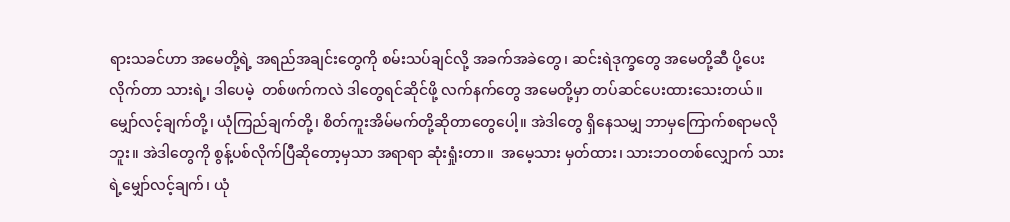ရားသခင်ဟာ အမေတို့ရဲ့ အရည်အချင်းတွေကို စမ်းသပ်ချင်လို့ အခက်အခဲတွေ၊ ဆင်းရဲဒုက္ခတွေ အမေတို့ဆီ ပို့ပေးလိုက်တာ သားရဲ့၊ ဒါပေမဲ့  တစ်ဖက်ကလဲ ဒါတွေရင်ဆိုင်ဖို့ လက်နက်တွေ အမေတို့မှာ တပ်ဆင်ပေးထားသေးတယ်။ မျှော်လင့်ချက်တို့၊ ယုံကြည်ချက်တို့၊ စိတ်ကူးအိမ်မက်တို့ဆိုတာတွေပေါ့။ အဲဒါတွေ ရှိနေသမျှ ဘာမှကြောက်စရာမလိုဘူး။ အဲဒါတွေကို စွန့်ပစ်လိုက်ပြီဆိုတော့မှသာ အရာရာ ဆုံးရှုံးတာ။  အမေ့သား မှတ်ထား၊ သားဘဝတစ်လျှောက် သားရဲ့မျှော်လင့်ချက်၊ ယုံ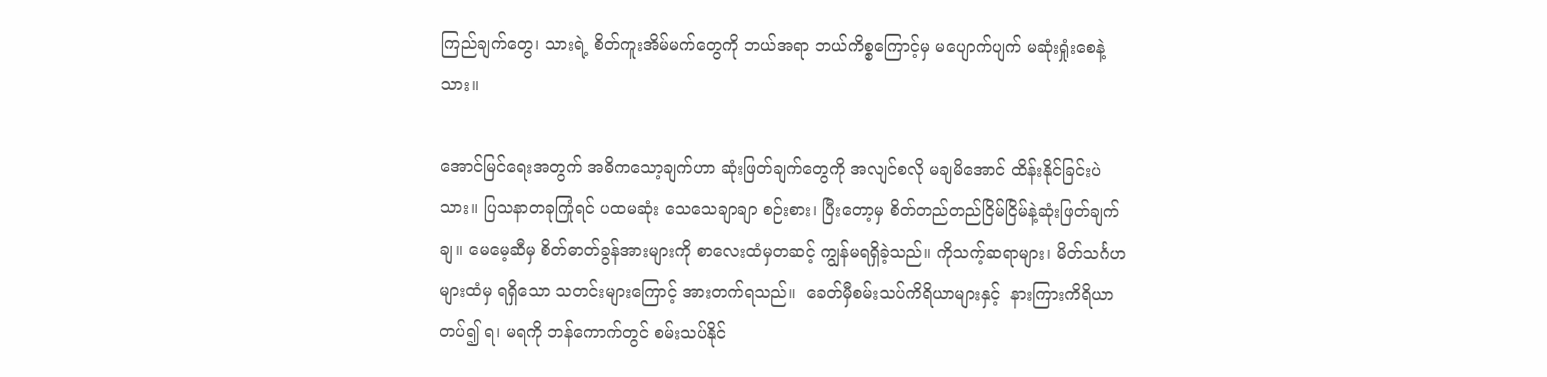ကြည်ချက်တွေ၊ သားရဲ့ စိတ်ကူးအိမ်မက်တွေကို ဘယ်အရာ ဘယ်ကိစ္စကြောင့်မှ မပျောက်ပျက် မဆုံးရှုံးစေနဲ့သား။

အောင်မြင်ရေးအတွက် အဓိကသော့ချက်ဟာ ဆုံးဖြတ်ချက်တွေကို အလျင်စလို မချမိအောင် ထိန်းနိုင်ခြင်းပဲ သား။ ပြသနာတခုကြုံရင် ပထမဆုံး သေသေချာချာ စဉ်းစား၊ ပြီးတော့မှ စိတ်တည်တည်ငြိမ်ငြိမ်နဲ့ဆုံးဖြတ်ချက်ချ။ မေမေ့ဆီမှ စိတ်ဓာတ်ခွန်အားများကို စာလေးထံမှတဆင့် ကျွန်မရရှိခဲ့သည်။ ကိုသက့်ဆရာများ၊ မိတ်သင်္ဂဟများထံမှ ရရှိသော သတင်းများကြောင့် အားတက်ရသည်။  ခေတ်မှီစမ်းသပ်ကိရိယာများနှင့်  နားကြားကိရိယာတပ်၍ ရ၊ မရကို ဘန်ကောက်တွင် စမ်းသပ်နိုင်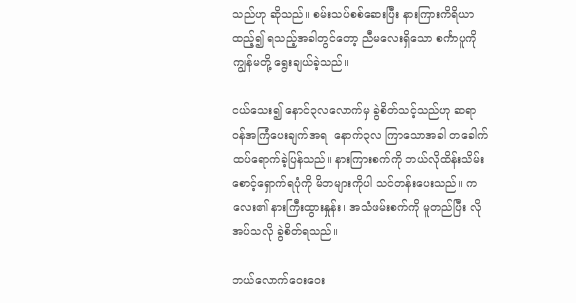သည်ဟု ဆိုသည်။ စမ်းသပ်စစ်ဆေးပြီး နားကြားကိရိယာ ထည့်၍ ရသည့်အခါတွင်တော့ ညီမလေးရှိသော စင်္ကာပူကို ကျွန်မတို့ ရွေးချယ်ခဲ့သည်။

ငယ်သေး၍ နောင်၃လလောက်မှ ခွဲစိတ်သင့်သည်ဟု ဆရာဝန်အကြံပေးချက်အရ  နောက်၃လ ကြာသောအခါ တခေါက် ထပ်ရောက်ခဲ့ပြန်သည်။ နားကြားစက်ကို ဘယ်လိုထိန်းသိမ်းစောင့်ရှောက်ရပုံကို မိဘများကိုပါ သင်တန်းပေးသည်။ ကလေး၏ နားကြီးထွားနှုန်း၊ အသံဖမ်းစက်ကို မူတည်ပြီး လိုအပ်သလို ခွဲစိတ်ရသည်။

ဘယ်လောက်ဝေးဝေး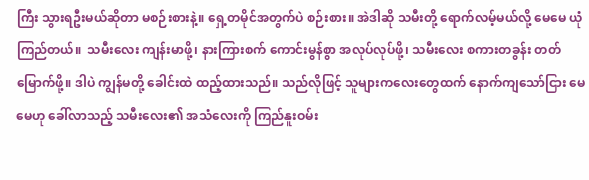ကြီး သွားရဦးမယ်ဆိုတာ မစဉ်းစားနဲ့။ ရှေ့တမိုင်အတွက်ပဲ စဉ်းစား။ အဲဒါဆို သမီးတို့ ရောက်လမ့်မယ်လို့ မေမေ ယုံကြည်တယ်။  သမီးလေး ကျန်းမာဖို့၊ နားကြားစက် ကောင်းမွန်စွာ အလုပ်လုပ်ဖို့၊ သမီးလေး စကားတခွန်း တတ်မြောက်ဖို့။ ဒါပဲ ကျွန်မတို့ ခေါင်းထဲ ထည့်ထားသည်။ သည်လိုဖြင့် သူများကလေးတွေထက် နောက်ကျသော်ငြား မေမေဟု ခေါ်လာသည့် သမီးလေး၏ အသံလေးကို ကြည်နူးဝမ်း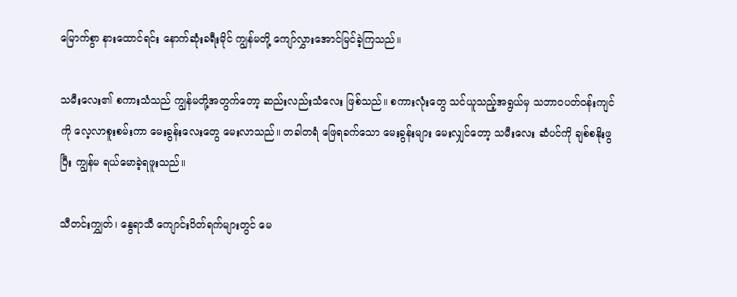မြောက်စွာ နားထောင်ရင်း နောက်ဆုံးခရီးမိုင် ကျွန်မတို့ ကျော်လွှားအောင်မြင်ခဲ့ကြသည်။

သမီးလေး၏ စကားသံသည် ကျွန်မတို့အတွက်တော့ ဆည်းလည်းသံလေး ဖြစ်သည်။ စကားလုံးတွေ သင်ယူသည့်အရွယ်မှ သဘာဝပတ်ဝန်းကျင်ကို လေ့လာစူးစမ်းကာ မေးခွန်းလေးတွေ မေးလာသည်။ တခါတရံ ဖြေရခက်သော မေးခွန်းများ မေးလျှင်တော့ သမီးလေး ဆံပင်ကို ချစ်စနိုးဖွပြီး ကျွန်မ ရယ်မောခဲ့ရဖူးသည်။

သီတင်းကျွှတ်၊ နွေရာသီ ကျောင်းပိတ်ရက်များတွင် မေ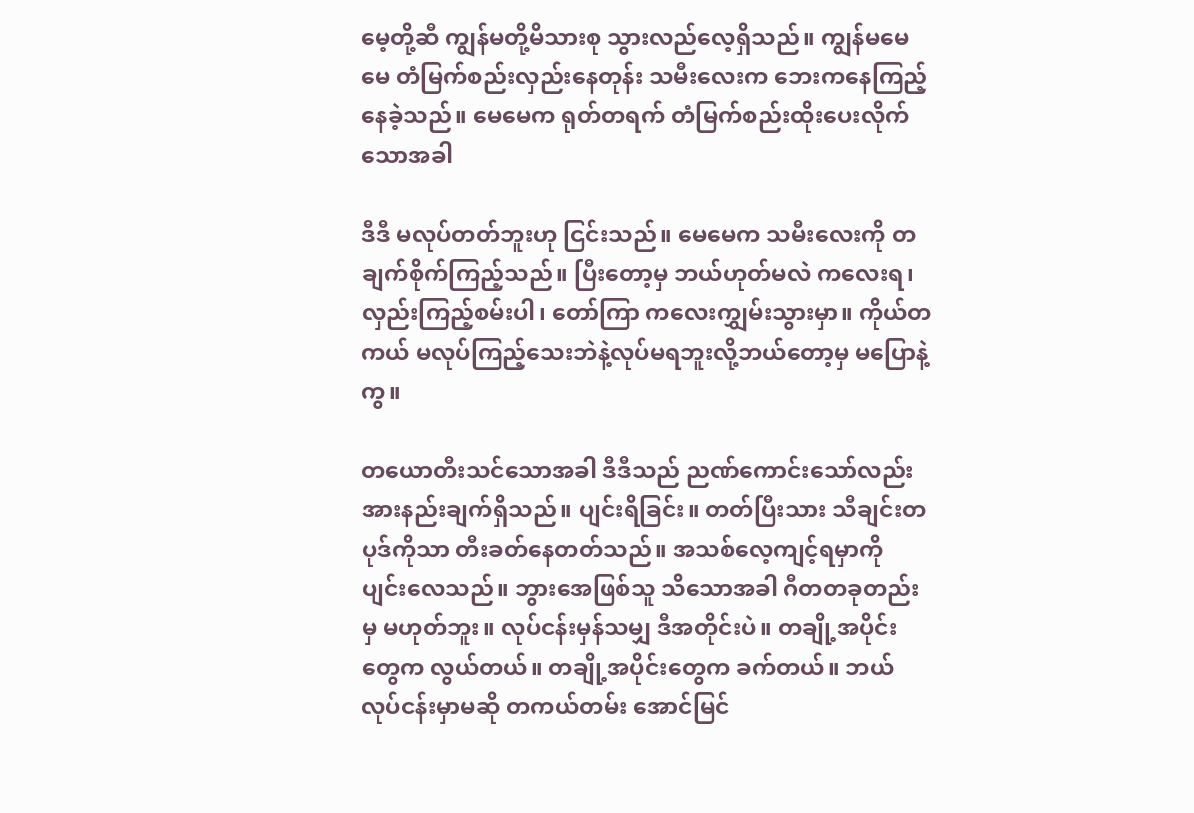မေ့တို့ဆီ ကျွန်မတို့မိသားစု သွားလည်လေ့ရှိသည်။ ကျွန်မမေမေ တံမြက်စည်းလှည်းနေတုန်း သမီးလေးက ဘေးကနေကြည့်နေခဲ့သည်။ မေမေက ရုတ်တရက် တံမြက်စည်းထိုးပေးလိုက်သောအခါ

ဒီဒီ မလုပ်တတ်ဘူးဟု ငြင်းသည်။ မေမေက သမီးလေးကို တချက်စိုက်ကြည့်သည်။ ပြီးတော့မှ ဘယ်ဟုတ်မလဲ ကလေးရ၊ လှည်းကြည့်စမ်းပါ၊ တော်ကြာ ကလေးကျွှမ်းသွားမှာ။ ကိုယ်တကယ် မလုပ်ကြည့်သေးဘဲနဲ့လုပ်မရဘူးလို့ဘယ်တော့မှ မပြောနဲ့ကွ။

တယောတီးသင်သောအခါ ဒီဒီသည် ညဏ်ကောင်းသော်လည်း အားနည်းချက်ရှိသည်။ ပျင်းရိခြင်း။ တတ်ပြီးသား သီချင်းတပုဒ်ကိုသာ တီးခတ်နေတတ်သည်။ အသစ်လေ့ကျင့်ရမှာကို ပျင်းလေသည်။ ဘွားအေဖြစ်သူ သိသောအခါ ဂီတတခုတည်းမှ မဟုတ်ဘူး။ လုပ်ငန်းမှန်သမျှ ဒီအတိုင်းပဲ။ တချို့အပိုင်းတွေက လွယ်တယ်။ တချို့အပိုင်းတွေက ခက်တယ်။ ဘယ်လုပ်ငန်းမှာမဆို တကယ်တမ်း အောင်မြင်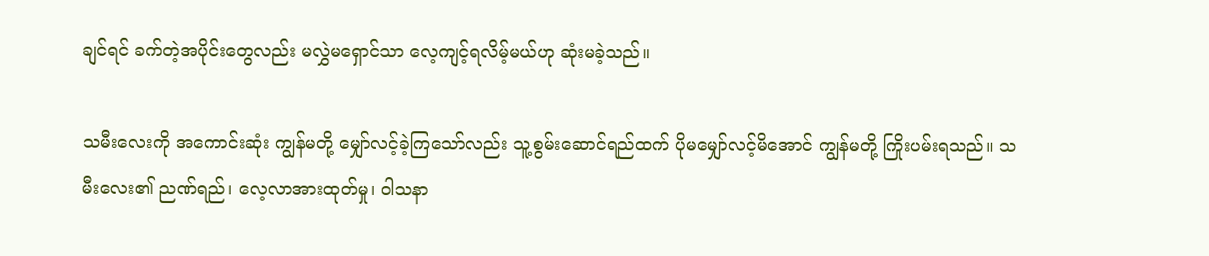ချင်ရင် ခက်တဲ့အပိုင်းတွေလည်း မလွှဲမရှောင်သာ လေ့ကျင့်ရလိမ့်မယ်ဟု ဆုံးမခဲ့သည်။

သမီးလေးကို အကောင်းဆုံး ကျွန်မတို့ မျှော်လင့်ခဲ့ကြသော်လည်း သူ့စွမ်းဆောင်ရည်ထက် ပိုမမျှော်လင့်မိအောင် ကျွန်မတို့ ကြိုးပမ်းရသည်။ သမီးလေး၏ ညဏ်ရည်၊ လေ့လာအားထုတ်မှု၊ ဝါသနာ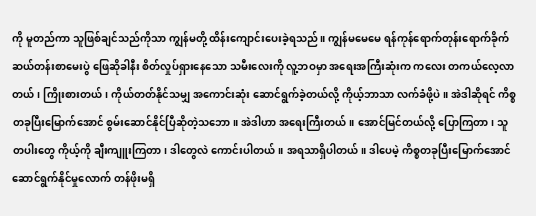ကို မူတည်ကာ သူဖြစ်ချင်သည်ကိုသာ ကျွန်မတို့ ထိန်းကျောင်းပေးခဲ့ရသည်။ ကျွန်မမေမေ ရန်ကုန်ရောက်တုန်းရောက်ခိုက် ဆယ်တန်းစာမေးပွဲ ဖြေဆိုခါနီး စိတ်လှုပ်ရှားနေသော သမီးလေးကို လူ့ဘဝမှာ အရေးအကြီးဆုံးက ကလေး တကယ်လေ့လာတယ်၊ ကြိုးစားတယ်၊ ကိုယ်တတ်နိုင်သမျှ အကောင်းဆုံး ဆောင်ရွက်ခဲ့တယ်လို့ ကိုယ့်ဘာသာ လက်ခံဖို့ပဲ။ အဲဒါဆိုရင် ကိစ္စတခုပြီးမြောက်အောင် စွမ်းဆောင်နိုင်ပြီဆိုတဲ့သဘော။ အဲဒါဟာ အရေးကြီးတယ်။ အောင်မြင်တယ်လို့ ပြောကြတာ၊ သူတပါးတွေ ကိုယ့်ကို ချီးကျူးကြတာ၊ ဒါတွေလဲ ကောင်းပါတယ်။ အရသာရှိပါတယ်။ ဒါပေမဲ့ ကိစ္စတခုပြီးမြောက်အောင် ဆောင်ရွက်နိုင်မှုလောက် တန်ဖိုးမရှိ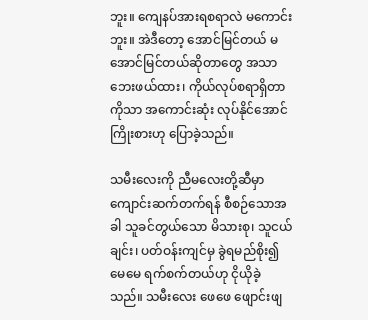ဘူး။ ကျေနပ်အားရစရာလဲ မကောင်းဘူး။ အဲဒီတော့ အောင်မြင်တယ် မအောင်မြင်တယ်ဆိုတာတွေ အသာဘေးဖယ်ထား၊ ကိုယ်လုပ်စရာရှိတာကိုသာ အကောင်းဆုံး လုပ်နိုင်အောင် ကြိုးစားဟု ပြောခဲ့သည်။

သမီးလေးကို ညီမလေးတို့ဆီမှာ ကျောင်းဆက်တက်ရန် စီစဉ်သောအခါ သူခင်တွယ်သော မိသားစု၊ သူငယ်ချင်း၊ ပတ်ဝန်းကျင်မှ ခွဲရမည်စိုး၍ မေမေ ရက်စက်တယ်ဟု ငိုယိုခဲ့သည်။ သမီးလေး ဖေဖေ ဖျောင်းဖျ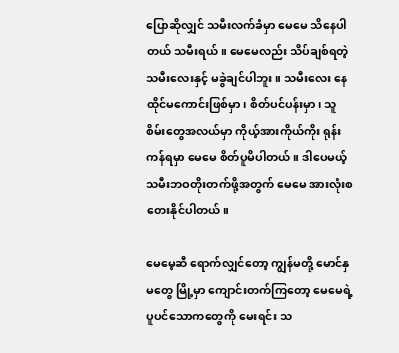ပြောဆိုလျှင် သမီးလက်ခံမှာ မေမေ သိနေပါတယ် သမီးရယ်။ မေမေလည်း သိပ်ချစ်ရတဲ့သမီးလေးနှင့် မခွဲချင်ပါဘူး။ သမီးလေး နေထိုင်မကောင်းဖြစ်မှာ၊ စိတ်ပင်ပန်းမှာ၊ သူစိမ်းတွေအလယ်မှာ ကိုယ့်အားကိုယ်ကိုး ရုန်းကန်ရမှာ မေမေ စိတ်ပူမိပါတယ်။ ဒါပေမယ့် သမီးဘဝတိုးတက်ဖို့အတွက် မေမေ အားလုံးစတေးနိုင်ပါတယ်။

မေမေ့ဆီ ရောက်လျှင်တော့ ကျွန်မတို့ မောင်နှမတွေ မြို့မှာ ကျောင်းတက်ကြတော့ မေမေရဲ့ပူပင်သောကတွေကို မေးရင်း သ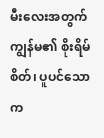မီးလေးအတွက် ကျွန်မ၏ စိုးရိမ်စိတ်၊ ပူပင်သောက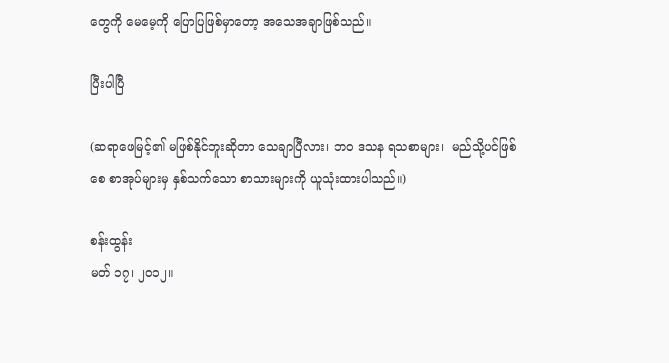တွေကို မေမေ့ကို ပြောပြဖြစ်မှာတော့ အသေအချာဖြစ်သည်။

ပြီးပါပြီ

(ဆရာဖေမြင့်၏ မဖြစ်နိုင်ဘူးဆိုတာ သေချာပြီလား၊ ဘဝ ဒသန ရသစာများ၊  မည်သို့ပင်ဖြစ်စေ စာအုပ်များမှ နှစ်သက်သော စာသားများကို ယူသုံးထားပါသည်။)

စန်းထွန်း
မတ် ၁၇၊ ၂၀၁၂။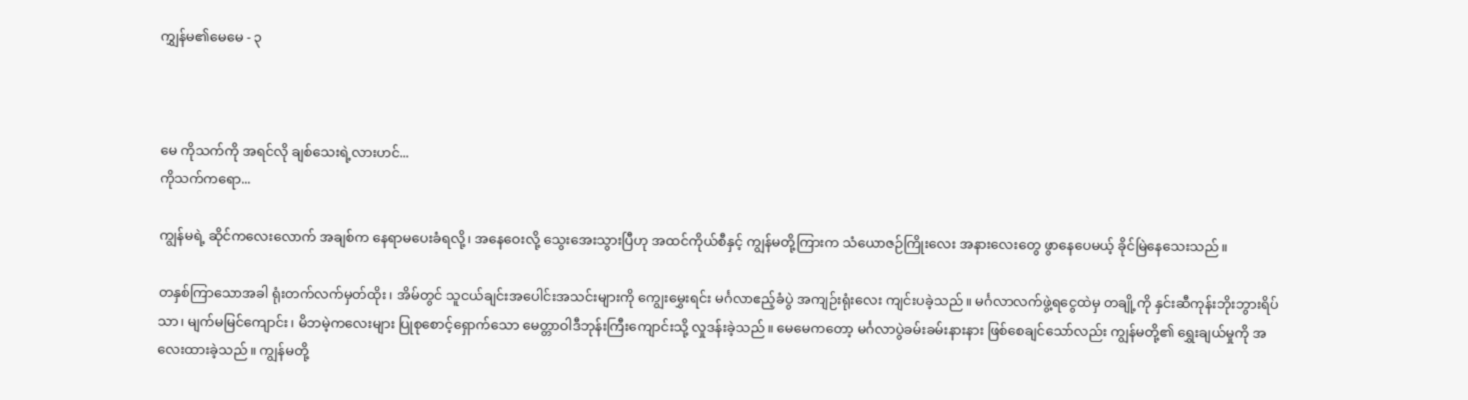ကျွှန်မ၏‌မေမေ - ၃



မေ ကိုသက်ကို အရင်လို ချစ်သေးရဲ့လားဟင်...
ကိုသက်ကရော...

ကျွန်မရဲ့ ဆိုင်ကလေးလောက် အချစ်က နေရာမပေးခံရလို့၊ အနေဝေးလို့ သွေးအေးသွားပြီဟု အထင်ကိုယ်စီနှင့် ကျွန်မတို့ကြားက သံယောဇဉ်ကြိုးလေး အနားလေးတွေ ဖွာနေပေမယ့် ခိုင်မြဲနေသေးသည်။

တနှစ်ကြာသောအခါ ရုံးတက်လက်မှတ်ထိုး၊ အိမ်တွင် သူငယ်ချင်းအပေါင်းအသင်းများကို ကျွေးမွှေးရင်း မင်္ဂလာဧည့်ခံပွဲ အကျဉ်းရုံးလေး ကျင်းပခဲ့သည်။ မင်္ဂလာလက်ဖွဲ့ရငွေထဲမှ တချို့ကို နှင်းဆီကုန်းဘိုးဘွားရိပ်သာ၊ မျက်မမြင်ကျောင်း၊ မိဘမဲ့ကလေးများ ပြုစုစောင့်ရှောက်သော မေတ္တာဝါဒီဘုန်းကြီးကျောင်းသို့ လှုဒန်းခဲ့သည်။ မေမေကတော့ မင်္ဂလာပွဲခမ်းခမ်းနားနား ဖြစ်စေချင်သော်လည်း ကျွန်မတို့၏ ရွှေးချယ်မှုကို အလေးထားခဲ့သည်။ ကျွန်မတို့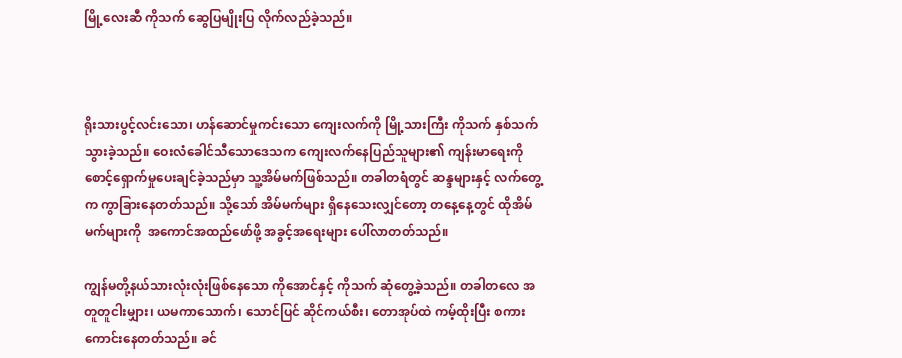မြို့လေးဆီ ကိုသက် ဆွေပြမျိုးပြ လိုက်လည်ခဲ့သည်။



ရိုးသားပွင့်လင်းသော၊ ဟန်ဆောင်မှုကင်းသော ကျေးလက်ကို မြို့သားကြီး ကိုသက် နှစ်သက်သွားခဲ့သည်။ ဝေးလံခေါင်သီသောဒေသက ကျေးလက်နေပြည်သူများ၏ ကျန်းမာရေးကို စောင့်ရှောက်မှုပေးချင်ခဲ့သည်မှာ သူ့အိမ်မက်ဖြစ်သည်။ တခါတရံတွင် ဆန္ဒများနှင့် လက်တွေ့က ကွာခြားနေတတ်သည်။ သို့သော် အိမ်မက်များ ရှိနေသေးလျှင်တော့ တနေ့နေ့တွင် ထိုအိမ်မက်များကို  အကောင်အထည်ဖော်ဖို့ အခွင့်အရေးများ ပေါ်လာတတ်သည်။

ကျွန်မတို့နယ်သားလုံးလုံးဖြစ်နေသော ကိုအောင်နှင့် ကိုသက် ဆုံတွေ့ခဲ့သည်။ တခါတလေ အတူတူငါးမျှား၊ ယမကာသောက်၊ သောင်ပြင် ဆိုင်ကယ်စီး၊ တောအုပ်ထဲ ကမ့်ထိုးပြီး စကားကောင်းနေတတ်သည်။ ခင်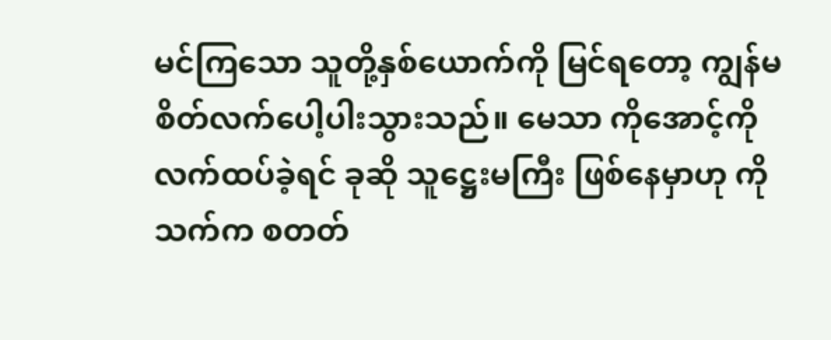မင်ကြသော သူတို့နှစ်ယောက်ကို မြင်ရတော့ ကျွန်မ စိတ်လက်ပေါ့ပါးသွားသည်။ မေသာ ကိုအောင့်ကို လက်ထပ်ခဲ့ရင် ခုဆို သူဋ္ဌေးမကြီး ဖြစ်နေမှာဟု ကိုသက်က စတတ်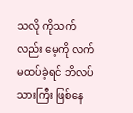သလို ကိုသက်လည်း မေ့ကို လက်မထပ်ခဲ့ရင် ဘိလပ်သားကြီး ဖြစ်နေ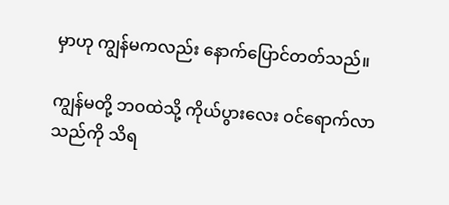မှာဟု ကျွန်မကလည်း နောက်ပြောင်တတ်သည်။

ကျွန်မတို့ ဘဝထဲသို့ ကိုယ်ပွားလေး ဝင်ရောက်လာသည်ကို သိရ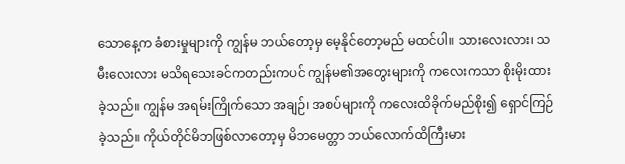သောနေ့က ခံစားမှုများကို ကျွန်မ ဘယ်တော့မှ မေ့နိုင်တော့မည် မထင်ပါ။ သားလေးလား၊ သမီးလေးလား မသိရသေးခင်ကတည်းကပင် ကျွန်မ၏အတွေးများကို ကလေးကသာ စိုးမိုးထားခဲ့သည်။ ကျွန်မ အရမ်းကြိုက်သော အချဉ်၊ အစပ်များကို ကလေးထိခိုက်မည်စိုး၍ ရှောင်ကြဉ်ခဲ့သည်။ ကိုယ်တိုင်မိဘဖြစ်လာတော့မှ မိဘမေတ္တာ ဘယ်လောက်ထိကြီးမား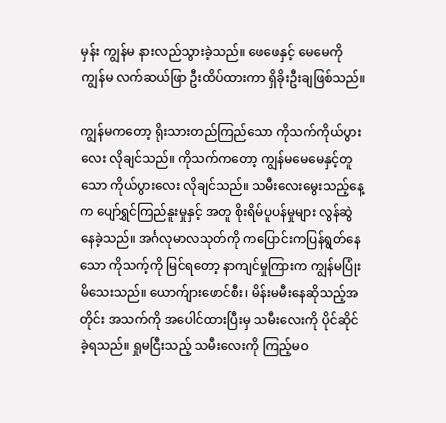မှန်း ကျွန်မ နားလည်သွားခဲ့သည်။ ဖေဖေနှင့် မေမေကို ကျွန်မ လက်ဆယ်ဖြာ ဦးထိပ်ထားကာ ရှိခိုးဦးချဖြစ်သည်။

ကျွန်မကတော့ ရိုးသားတည်ကြည်သော ကိုသက်ကိုယ်ပွားလေး လိုချင်သည်။ ကိုသက်ကတော့ ကျွန်မမေမေနှင့်တူသော ကိုယ်ပွားလေး လိုချင်သည်။ သမီးလေးမွေးသည့်နေ့က ပျော်ရွှင်ကြည်နူးမှုနှင့် အတူ စိုးရိမ်ပူပန်မှုများ လွန်ဆွဲနေခဲ့သည်။ အင်္ဂလုမာလသုတ်ကို ကပြောင်းကပြန်ရွတ်နေသော ကိုသက့်ကို မြင်ရတော့ နာကျင်မှုကြားက ကျွန်မပြုံးမိသေးသည်။ ယောက်ျားဖောင်စီး၊ မိန်းမမီးနေဆိုသည့်အတိုင်း အသက်ကို အပေါင်ထားပြီးမှ သမီးလေးကို ပိုင်ဆိုင်ခဲ့ရသည်။ ရှုမငြီးသည့် သမီးလေးကို ကြည့်မဝ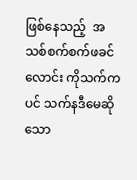ဖြစ်နေသည့်  အသစ်စက်စက်ဖခင်လောင်း ကိုသက်ကပင် သက်နဒီမေဆိုသော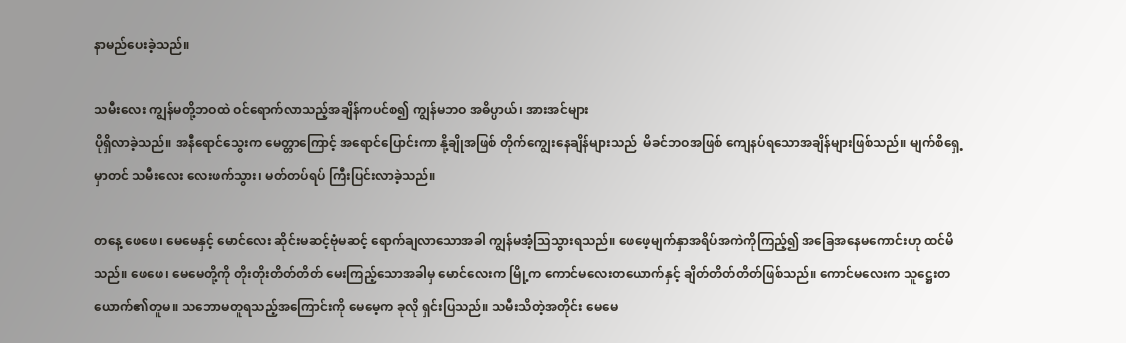နာမည်ပေးခဲ့သည်။

သမီးလေး ကျွန်မတို့ဘဝထဲ ဝင်ရောက်လာသည့်အချိန်ကပင်စ၍ ကျွန်မဘဝ အဓိပ္ပာယ်၊ အားအင်များ
ပိုရှိလာခဲ့သည်။ အနီရောင်သွေးက မေတ္တာကြောင့် အရောင်ပြောင်းကာ နို့ချိုအဖြစ် တိုက်ကျွေးနေချိန်များသည်  မိခင်ဘဝအဖြစ် ကျေနပ်ရသောအချိန်များဖြစ်သည်။ မျက်စိရှေ့မှာတင် သမီးလေး လေးဖက်သွား၊ မတ်တပ်ရပ် ကြီးပြင်းလာခဲ့သည်။

တနေ့ ဖေဖေ၊ မေမေနှင့် မောင်လေး ဆိုင်းမဆင့်ဗုံမဆင့် ရောက်ချလာသောအခါ ကျွန်မအံ့သြသွားရသည်။ ဖေဖေ့မျက်နှာအရိပ်အကဲကိုကြည့်၍ အခြေအနေမကောင်းဟု ထင်မိသည်။ ဖေဖေ၊ မေမေတို့ကို တိုးတိုးတိတ်တိတ် မေးကြည့်သောအခါမှ မောင်လေးက မြို့က ကောင်မလေးတယောက်နှင့် ချိတ်တိတ်တိတ်ဖြစ်သည်။ ကောင်မလေးက သူဋ္ဌေးတယောက်၏တူမ။ သဘောမတူရသည့်အကြောင်းကို မေမေ့က ခုလို ရှင်းပြသည်။ သမီးသိတဲ့အတိုင်း မေမေ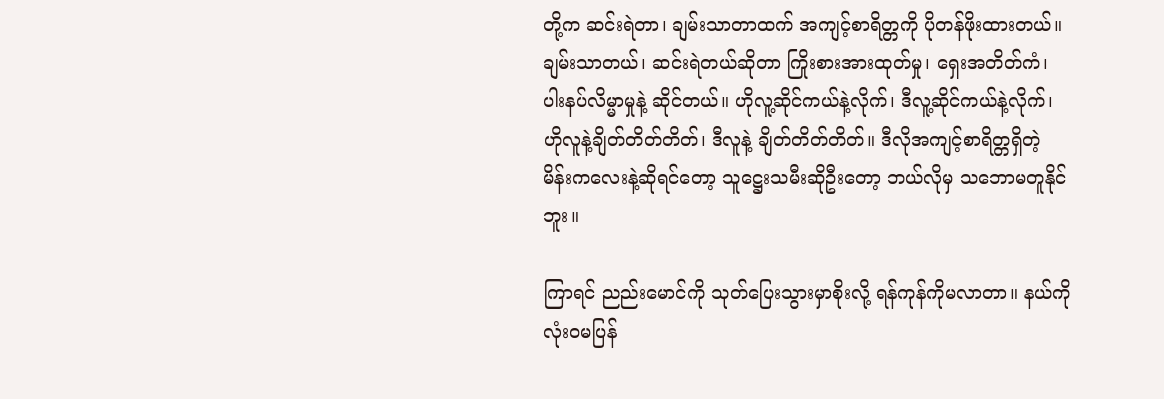တို့က ဆင်းရဲတာ၊ ချမ်းသာတာထက် အကျင့်စာရိတ္တကို ပိုတန်ဖိုးထားတယ်။ ချမ်းသာတယ်၊ ဆင်းရဲတယ်ဆိုတာ ကြိုးစားအားထုတ်မှု၊ ရှေးအတိတ်ကံ၊ ပါးနပ်လိမ္မာမှုနဲ့ ဆိုင်တယ်။ ဟိုလူ့ဆိုင်ကယ်နဲ့လိုက်၊ ဒီလူ့ဆိုင်ကယ်နဲ့လိုက်၊ ဟိုလူနဲ့ချိတ်တိတ်တိတ်၊ ဒီလူနဲ့ ချိတ်တိတ်တိတ်။ ဒီလိုအကျင့်စာရိတ္တရှိတဲ့ မိန်းကလေးနဲ့ဆိုရင်တော့ သူဋ္ဌေးသမီးဆိုဦးတော့ ဘယ်လိုမှ သဘောမတူနိုင်ဘူး။

ကြာရင် ညည်းမောင်ကို သုတ်ပြေးသွားမှာစိုးလို့ ရန်ကုန်ကိုမလာတာ။ နယ်ကိုလုံးဝမပြန်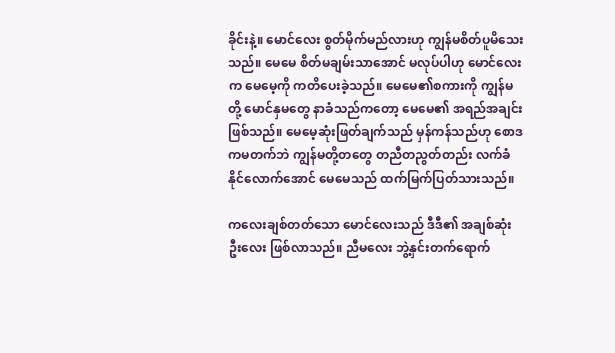ခိုင်းနဲ့။ မောင်လေး စွတ်မိုက်မည်လားဟု ကျွန်မစိတ်ပူမိသေးသည်။ မေမေ စိတ်မချမ်းသာအောင် မလုပ်ပါဟု မောင်လေးက မေမေ့ကို ကတိပေးခဲ့သည်။ မေမေ၏စကားကို ကျွန်မတို့ မောင်နှမတွေ နာခံသည်ကတော့ မေမေ၏ အရည်အချင်းဖြစ်သည်။ မေမေ့ဆုံးဖြတ်ချက်သည် မှန်ကန်သည်ဟု စောဒကမတက်ဘဲ ကျွန်မတို့တတွေ တညီတညွတ်တည်း လက်ခံနိုင်လောက်အောင် မေမေသည် ထက်မြက်ပြတ်သားသည်။

ကလေးချစ်တတ်သော မောင်လေးသည် ဒီဒီ၏ အချစ်ဆုံးဦးလေး ဖြစ်လာသည်။ ညီမလေး ဘွဲ့နှင်းတက်ရောက်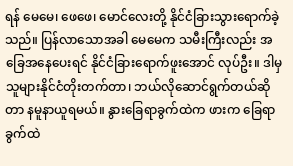ရန် မေမေ၊ ဖေဖေ၊ မောင်လေးတို့ နိုင်ငံခြားသွားရောက်ခဲ့သည်။ ပြန်လာသောအခါ မေမေက သမီးကြီးလည်း အခြေအနေပေးရင် နိုင်ငံခြားရောက်ဖူးအောင် လုပ်ဦး။ ဒါမှ သူများနိုင်ငံတိုးတက်တာ၊ ဘယ်လိုဆောင်ရွက်တယ်ဆိုတာ နမူနာယူရမယ်။ နွားခြေရာခွက်ထဲက ဖားက ခြေရာခွက်ထဲ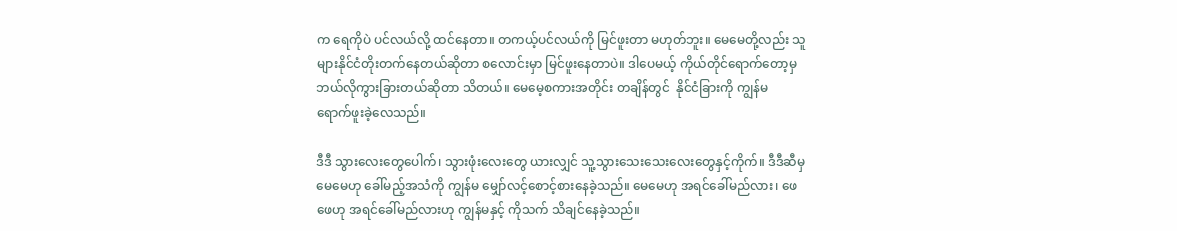က ရေကိုပဲ ပင်လယ်လို့ ထင်နေတာ။ တကယ့်ပင်လယ်ကို မြင်ဖူးတာ မဟုတ်ဘူး။ မေမေတို့လည်း သူများနိုင်ငံတိုးတက်နေတယ်ဆိုတာ စလောင်းမှာ မြင်ဖူးနေတာပဲ။ ဒါပေမယ့် ကိုယ်တိုင်ရောက်တော့မှ ဘယ်လိုကွားခြားတယ်ဆိုတာ သိတယ်။ မေမေ့စကားအတိုင်း တချိန်တွင်  နိုင်ငံခြားကို ကျွန်မ  ရောက်ဖူးခဲ့လေသည်။

ဒီဒီ သွားလေးတွေပေါက်၊ သွားဖုံးလေးတွေ ယားလျှင် သူ့သွားသေးသေးလေးတွေနှင့်ကိုက်။ ဒီဒီဆီမှ မေမေဟု ခေါ်မည့်အသံကို ကျွန်မ မျှော်လင့်စောင့်စားနေခဲ့သည်။ မေမေဟု အရင်ခေါ်မည်လား၊ ဖေဖေဟု အရင်ခေါ်မည်လားဟု ကျွန်မနှင့် ကိုသက် သိချင်နေခဲ့သည်။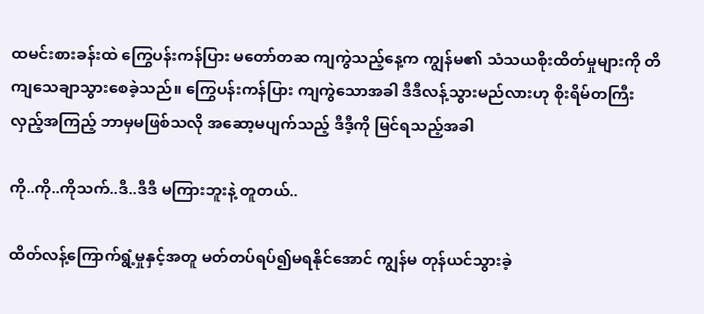ထမင်းစားခန်းထဲ ကြွေပန်းကန်ပြား မတော်တဆ ကျကွဲသည့်နေ့က ကျွန်မ၏ သံသယစိုးထိတ်မှုများကို တိကျသေချာသွားစေခဲ့သည်။ ကြွေပန်းကန်ပြား ကျကွဲသောအခါ ဒီဒီလန့်သွားမည်လားဟု စိုးရိမ်တကြီး လှည့်အကြည့် ဘာမှမဖြစ်သလို အဆော့မပျက်သည့် ဒီဒီ့ကို မြင်ရသည့်အခါ

ကို..ကို..ကိုသက်..ဒီ..ဒီဒီ မကြားဘူးနဲ့ တူတယ်..

ထိတ်လန့်ကြောက်ရွံ့မှုနှင့်အတူ မတ်တပ်ရပ်၍မရနိုင်အောင် ကျွန်မ တုန်ယင်သွားခဲ့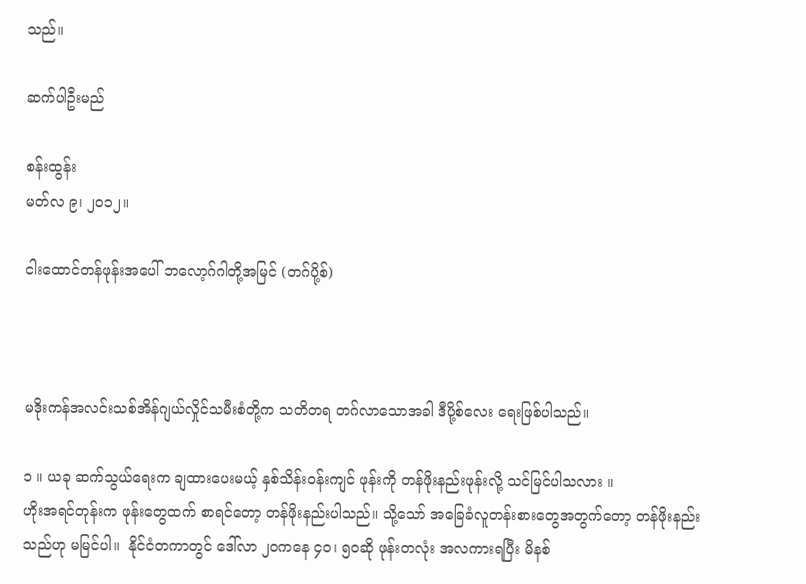သည်။

ဆက်ပါဦးမည်

စန်းထွန်း
မတ်လ ၉၊ ၂၀၁၂။

ငါးထောင်တန်ဖုန်းအပေါ် ဘလော့ဂ်ဂါတို့အမြင် (တဂ်ပို့စ်)



မဒိုးကန်အလင်းသစ်အိန်ဂျယ်လှိုင်သမီးစံတို့က သတိတရ တဂ်လာသောအခါ ဒီပို့စ်လေး ရေးဖြစ်ပါသည်။

၁ ။ ယခု ဆက်သွယ်ရေးက ချထားပေးမယ့် နှစ်သိန်းဝန်းကျင် ဖုန်းကို တန်ဖိုးနည်းဖုန်းလို့ သင်မြင်ပါသလား ။
ဟိုးအရင်တုန်းက ဖုန်းတွေထက် စာရင်တော့ တန်ဖိုးနည်းပါသည်။ သို့သော် အခြေခံလူတန်းစားတွေအတွက်တော့ တန်ဖိုးနည်းသည်ဟု မမြင်ပါ။  နိုင်ငံတကာတွင် ဒေါ်လာ ၂၀ကနေ ၄၀၊ ၅၀ဆို ဖုန်းတလုံး အလကားရပြီး မိနစ်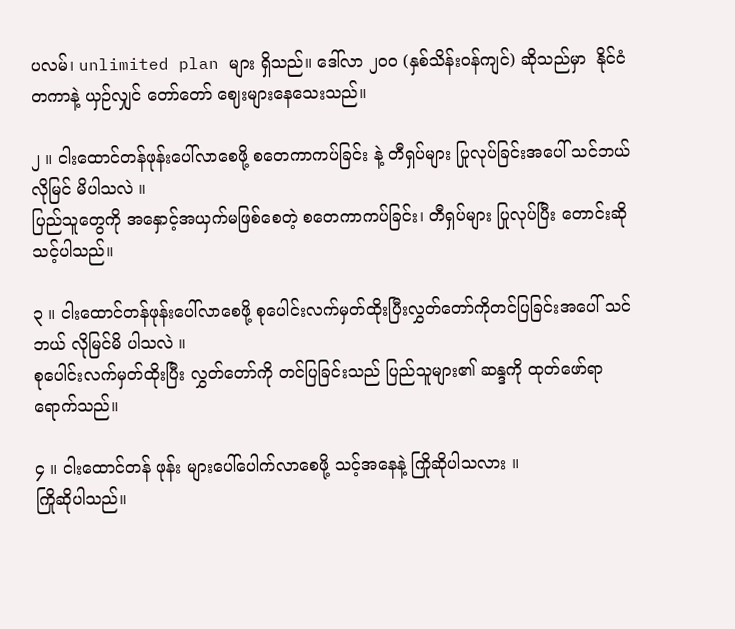ပလမ်၊ unlimited plan များ ရှိသည်။ ဒေါ်လာ ၂၀၀ (နှစ်သိန်းဝန်ကျင်) ဆိုသည်မှာ  နိုင်ငံတကာနဲ့ ယှဉ်လျှင် တော်တော် ဈေးများနေသေးသည်။

၂ ။ ငါးထောင်တန်ဖုန်းပေါ်လာစေဖို့ စတေကာကပ်ခြင်း နဲ့ တီရှပ်များ ပြုလုပ်ခြင်းအပေါ် သင်ဘယ် လိုမြင် မိပါသလဲ ။
ပြည်သူတွေကို အနှောင့်အယှက်မဖြစ်စေတဲ့ စတေကာကပ်ခြင်း၊ တီရှပ်များ ပြုလုပ်ပြီး တောင်းဆိုသင့်ပါသည်။

၃ ။ ငါးထောင်တန်ဖုန်းပေါ်လာစေဖို့ စုပေါင်းလက်မှတ်ထိုးပြီးလွှတ်တော်ကိုတင်ပြခြင်းအပေါ် သင်ဘယ် လိုမြင်မိ ပါသလဲ ။
စုပေါင်းလက်မှတ်ထိုးပြီး လွှတ်တော်ကို တင်ပြခြင်းသည် ပြည်သူများ၏ ဆန္ဒကို ထုတ်ဖော်ရာ ရောက်သည်။

၄ ။ ငါးထောင်တန် ဖုန်း များပေါ်ပေါက်လာစေဖို့ သင့်အနေနဲ့ ကြိုဆိုပါသလား ။
ကြိုဆိုပါသည်။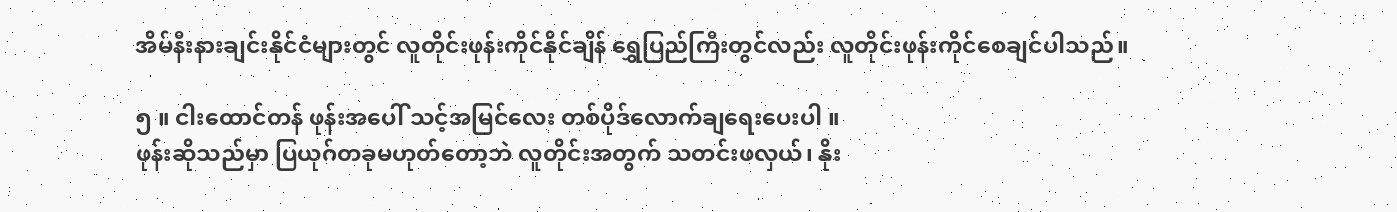အိမ်နီးနားချင်းနိုင်ငံများတွင် လူတိုင်းဖုန်းကိုင်နိုင်ချိန် ရွှေပြည်ကြီးတွင်လည်း လူတိုင်းဖုန်းကိုင်စေချင်ပါသည်။

၅ ။ ငါးထောင်တန် ဖုန်းအပေါ် သင့်အမြင်လေး တစ်ပိုဒ်လောက်ချရေးပေးပါ ။
ဖုန်းဆိုသည်မှာ ပြယုဂ်တခုမဟုတ်တော့ဘဲ လူတိုင်းအတွက် သတင်းဖလှယ်၊ နိုး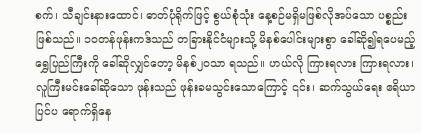စက်၊ သီချင်းနားထောင်၊ ဓာတ်ပုံရိုက်ဖြင့် စွယ်စုံသုံး နေ့စဉ်မရှိမဖြစ်လိုအပ်သော ပစ္စည်းဖြစ်သည်။ ၁၀တန်ဖုန်းကဒ်သည် တခြားနိုင်ငံများသို့ မိနစ်ပေါင်းများစွာ ခေါ်ဆို၍ရပေမည့် ရွှေပြည်ကြီးကို ခေါ်ဆိုလျှင်တော့ မိနစ်၂၀သာ ရသည်။ ဟယ်လို ကြားရလား ကြားရလား၊ လူကြီးမင်းခေါ်ဆိုသော ဖုန်းသည် ဖုန်းခမသွင်းသောကြောင့် ၎င်း၊ ဆက်သွယ်ရေး ဧရိယာပြင်ပ ရောက်ရှိနေ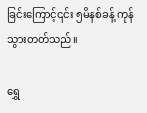ခြင်းကြောင့်၎င်း ၅မိနစ်ခန့် ကုန်သွားတတ်သည်။

ရွှေ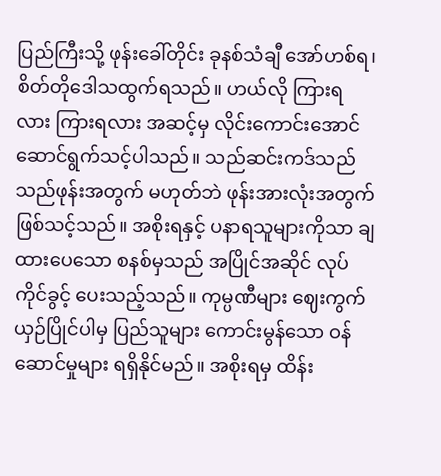ပြည်ကြီးသို့ ဖုန်းခေါ်တိုင်း ခုနစ်သံချီ အော်ဟစ်ရ၊ စိတ်တိုဒေါသထွက်ရသည်။ ဟယ်လို ကြားရလား ကြားရလား အဆင့်မှ လိုင်းကောင်းအောင် ဆောင်ရွက်သင့်ပါသည်။ သည်ဆင်းကဒ်သည် သည်ဖုန်းအတွက် မဟုတ်ဘဲ ဖုန်းအားလုံးအတွက် ဖြစ်သင့်သည်။ အစိုးရနှင့် ပနာရသူများကိုသာ ချထားပေသော စနစ်မှသည် အပြိုင်အဆိုင် လုပ်ကိုင်ခွင့် ပေးသည့်သည်။ ကုမ္ပဏီများ ဈေးကွက်ယှဉ်ပြိုင်ပါမှ ပြည်သူများ ကောင်းမွန်သော ဝန်ဆောင်မှုများ ရရှိနိုင်မည်။ အစိုးရမှ ထိန်း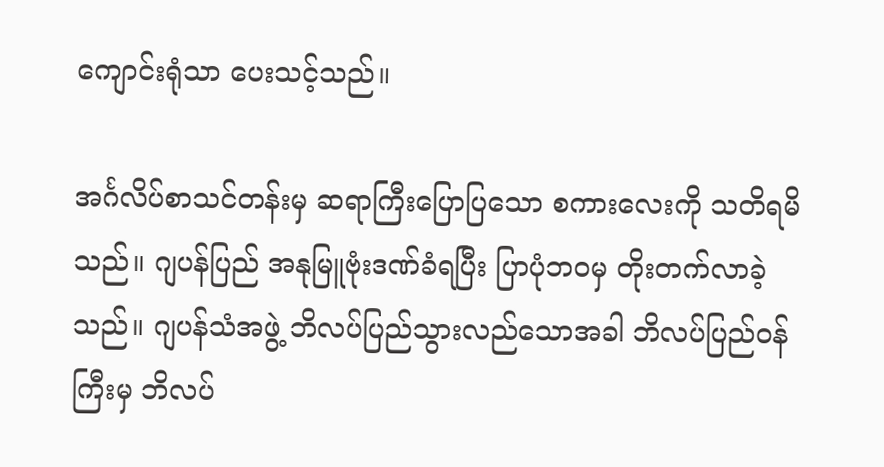ကျောင်းရုံသာ ပေးသင့်သည်။

အင်္ဂလိပ်စာသင်တန်းမှ ဆရာကြီးပြောပြသော စကားလေးကို သတိရမိသည်။ ဂျပန်ပြည် အနုမြူဗုံးဒဏ်ခံရပြီး ပြာပုံဘဝမှ တိုးတက်လာခဲ့သည်။ ဂျပန်သံအဖွဲ့ ဘိလပ်ပြည်သွားလည်သောအခါ ဘိလပ်ပြည်ဝန်ကြီးမှ ဘိလပ်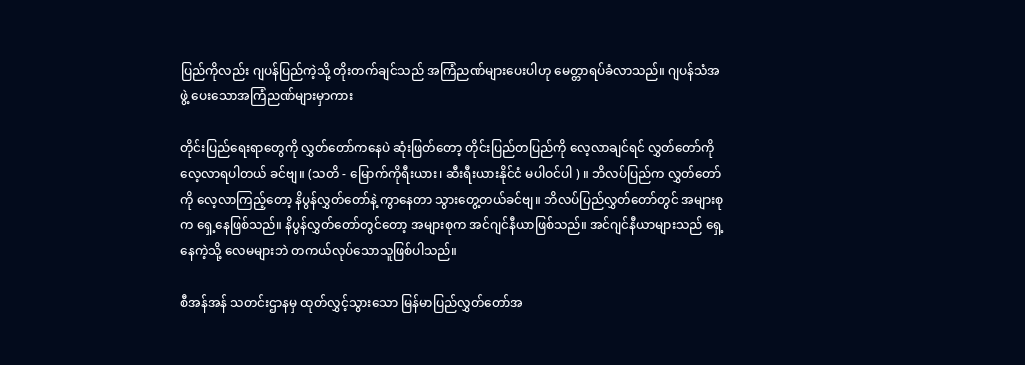ပြည်ကိုလည်း ဂျပန်ပြည်ကဲ့သို့ တိုးတက်ချင်သည် အကြံညဏ်များပေးပါဟု မေတ္တာရပ်ခံလာသည်။ ဂျပန်သံအဖွဲ့ ပေးသောအကြံညဏ်များမှာကား

တိုင်းပြည်ရေးရာတွေကို လွှတ်တော်ကနေပဲ ဆုံးဖြတ်တော့ တိုင်းပြည်တပြည်ကို လေ့လာချင်ရင် လွှတ်တော်ကို လေ့လာရပါတယ် ခင်ဗျ။ (သတိ - မြောက်ကိုရီးယား၊ ဆီးရီးယားနိုင်ငံ မပါဝင်ပါ ) ။ ဘိလပ်ပြည်က လွှတ်တော်ကို လေ့လာကြည့်တော့ နိပွန်လွှတ်တော်နဲ့ ကွာနေတာ သွားတွေ့တယ်ခင်ဗျ။ ဘိလပ်ပြည်လွှတ်တော်တွင် အများစုက ရှေ့နေဖြစ်သည်။ နိပွန်လွှတ်တော်တွင်တော့ အများစုက အင်ဂျင်နီယာဖြစ်သည်။ အင်ဂျင်နီယာများသည် ရှေ့နေကဲ့သို့ လေမများဘဲ တကယ်လုပ်သောသူဖြစ်ပါသည်။

စီအန်အန် သတင်းဌာနမှ ထုတ်လွှင့်သွားသော မြန်မာပြည်လွှတ်တော်အ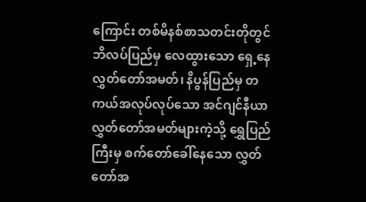ကြောင်း တစ်မိနစ်စာသတင်းတိုတွင် ဘိလပ်ပြည်မှ လေထွားသော ရှေ့နေလွှတ်တော်အမတ်၊ နိပွန်ပြည်မှ တကယ်အလုပ်လုပ်သော အင်ဂျင်နီယာလွှတ်တော်အမတ်များကဲ့သို့ ရွှေပြည်ကြီးမှ စက်တော်ခေါ်နေသော လွှတ်တော်အ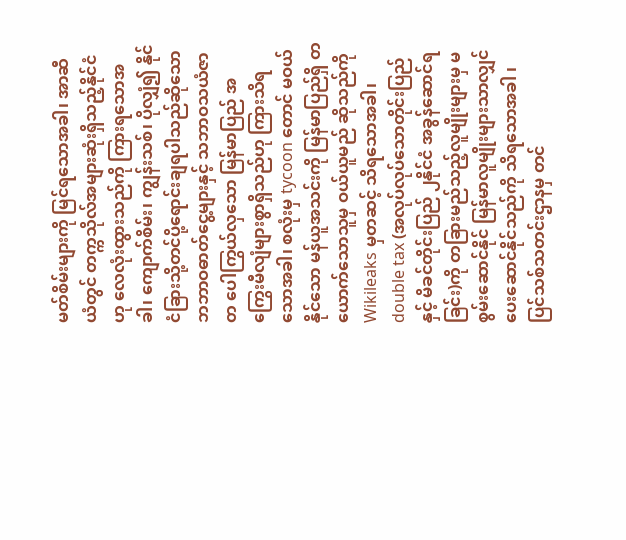မတ်စိမ်းများကို မြင်ရသောအခါ၊ အာဆီယံတွင် တက္ကသိုလ်အများဆုံးရှိသည့်နိုင်ငံဟု လေလုံးထွားသည်ကို ကြားရသောအခါ၊ ကျောက်စိမ်း၊ ကျွန်းသစ်၊ ပိုလျှံ၍ နိုင်ငံခြားသို့တင်ပို့ရောင်းချရပါသည်ဆိုသော ဘဘာဝဓာတ်ငွေ့များနှင့် သဘာဝသယံဇာတ ပေါကြွယ်လှသော မြန်မာပြည် အကြွေးမီလျံများစွာရှိသည်ဟု ကြားသိရသောအခါ၊ စလုံးမှ tycoon တောင် မဝယ်နိုင်သော မန်ယူအသင်းကို မြန်မာပြည်ရှိ တယောက်သောသူမှ ဝယ်ယူမည် ဆိုသည်ကို Wikileaks မှတဆင့် သိရသောအခါ၊ double tax (အလုပ်လုပ်သောတိုင်းပြည်နှင့် မိခင်တိုင်းပြည် ၂နိုင်ငံ အခွန်ဆောင်ရခြင်း)ကို တခြားမည်သည့်လူမျိုးများမှ မစွမ်းဆောင်နိုင် မြန်မာလူမျိုးများသာလျှင် ပေးဆောင်နိုင်သည်ကို သိရသောအခါ ၊ ပြင်သစ်သတင်းဌာနမှ တင်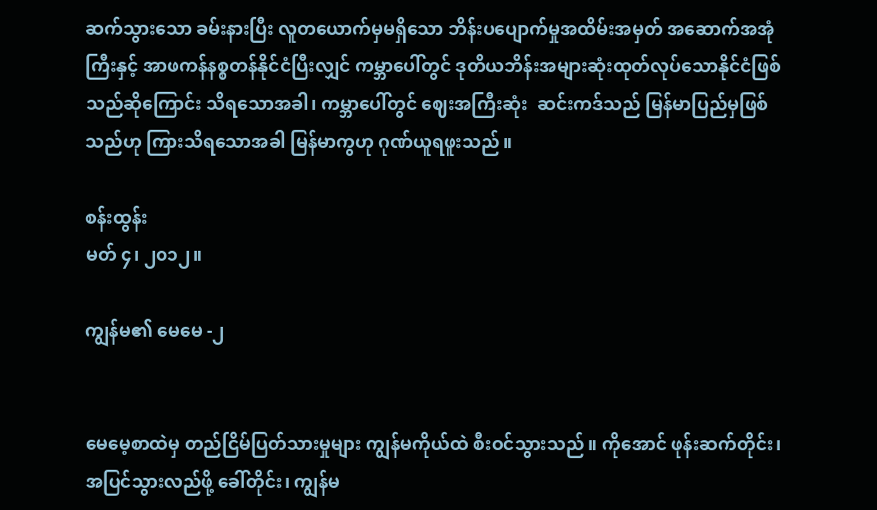ဆက်သွားသော ခမ်းနားပြီး လူတယောက်မှမရှိသော ဘိန်းပပျောက်မှုအထိမ်းအမှတ် အဆောက်အအုံကြီးနှင့် အာဖကန်နစ္စတန်နိုင်ငံပြီးလျှင် ကမ္ဘာပေါ်တွင် ဒုတိယဘိန်းအများဆုံးထုတ်လုပ်သောနိုင်ငံဖြစ်သည်ဆိုကြောင်း သိရသောအခါ၊ ကမ္ဘာပေါ်တွင် ဈေးအကြီးဆုံး  ဆင်းကဒ်သည် မြန်မာပြည်မှဖြစ်သည်ဟု ကြားသိရသောအခါ မြန်မာကွဟု ဂုဏ်ယူရဖူးသည်။

စန်းထွန်း
မတ် ၄၊ ၂၀၁၂။

ကျွန်မ၏ မေမေ -၂


မေမေ့စာထဲမှ တည်ငြိမ်ပြတ်သားမှုများ ကျွန်မကိုယ်ထဲ စီးဝင်သွားသည်။ ကိုအောင် ဖုန်းဆက်တိုင်း၊ အပြင်သွားလည်ဖို့ ခေါ်တိုင်း၊ ကျွန်မ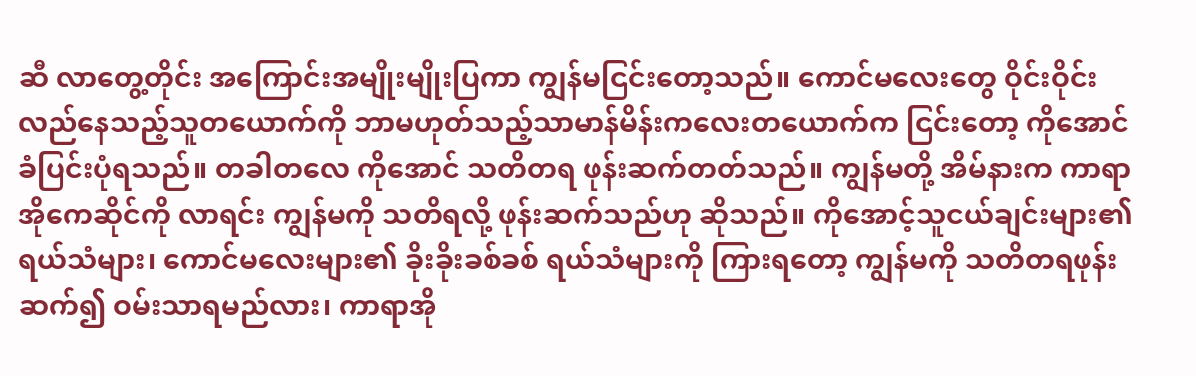ဆီ လာတွေ့တိုင်း အကြောင်းအမျိုးမျိုးပြကာ ကျွန်မငြင်းတော့သည်။ ကောင်မလေးတွေ ဝိုင်းဝိုင်းလည်နေသည့်သူတယောက်ကို ဘာမဟုတ်သည့်သာမာန်မိန်းကလေးတယောက်က ငြင်းတော့ ကိုအောင် ခံပြင်းပုံရသည်။ တခါတလေ ကိုအောင် သတိတရ ဖုန်းဆက်တတ်သည်။ ကျွန်မတို့ အိမ်နားက ကာရာအိုကေဆိုင်ကို လာရင်း ကျွန်မကို သတိရလို့ ဖုန်းဆက်သည်ဟု ဆိုသည်။ ကိုအောင့်သူငယ်ချင်းများ၏ ရယ်သံများ၊ ကောင်မလေးများ၏ ခိုးခိုးခစ်ခစ် ရယ်သံများကို ကြားရတော့ ကျွန်မကို သတိတရဖုန်းဆက်၍ ဝမ်းသာရမည်လား၊ ကာရာအို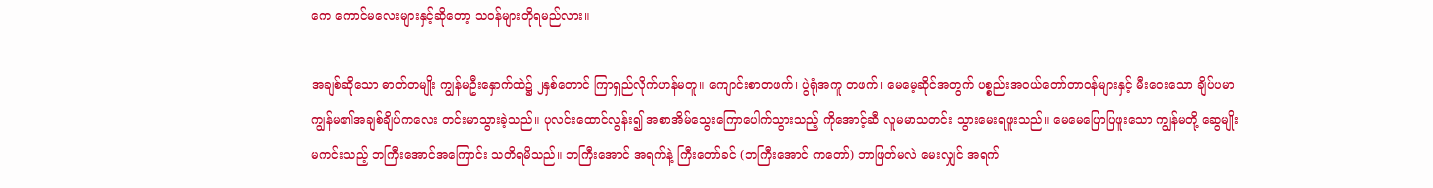ကေ ကောင်မလေးများနှင့်ဆိုတော့ သဝန်များတိုရမည်လား။

အချစ်ဆိုသော ဓာတ်တမျိုး ကျွန်မဦးနှောက်ထဲ၌ ၂နှစ်တောင် ကြာရှည်လိုက်ဟန်မတူ။ ကျောင်းစာတဖက်၊ ပွဲရုံအကူ တဖက်၊ မေမေ့ဆိုင်အတွက် ပစ္စည်းအဝယ်တော်တာဝန်များနှင့် မီးဝေးသော ချိပ်ပမာ ကျွန်မ၏အချစ်ချိပ်ကလေး တင်းမာသွားခဲ့သည်။ ပုလင်းထောင်လွန်း၍ အစာအိမ်သွေးကြောပေါက်သွားသည့် ကိုအောင့်ဆီ လူမမာသတင်း သွားမေးရဖူးသည်။ မေမေပြောပြဖူးသော ကျွန်မတို့ ဆွေမျိုးမကင်းသည့် ဘကြီးအောင်အကြောင်း သတိရမိသည်။ ဘကြီးအောင် အရက်နဲ့ ကြီးတော်ခင် (ဘကြီးအောင် ကတော်) ဘာဖြတ်မလဲ မေးလျှင် အရက်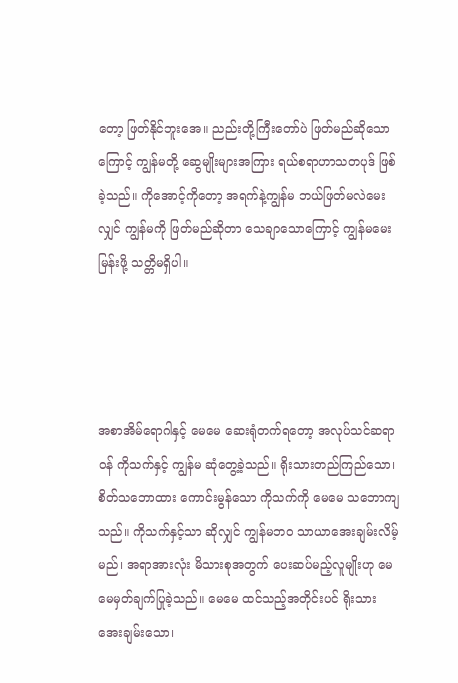တော့ ဖြတ်နိုင်ဘူးအေ။ ညည်းတို့ကြီးတော်ပဲ ဖြတ်မည်ဆိုသောကြောင့် ကျွန်မတို့ ဆွေမျိုးများအကြား ရယ်စရာဟာသတပုဒ် ဖြစ်ခဲ့သည်။ ကိုအောင့်ကိုတော့ အရက်နဲ့ကျွန်မ ဘယ်ဖြတ်မလဲမေးလျှင် ကျွန်မကို ဖြတ်မည်ဆိုတာ သေချာသောကြောင့် ကျွန်မမေးမြန်းဖို့ သတ္တိမရှိပါ။




အစာအိမ်ရောဂါနှင့် မေမေ ဆေးရုံတက်ရတော့ အလုပ်သင်ဆရာဝန် ကိုသက်နှင့် ကျွန်မ ဆုံတွေ့ခဲ့သည်။ ရိုးသားတည်ကြည်သော၊ စိတ်သဘောထား ကောင်းမွန်သော ကိုသက်ကို မေမေ သဘောကျသည်။ ကိုသက်နှင့်သာ ဆိုလျှင် ကျွန်မဘဝ သာယာအေးချမ်းလိမ့်မည်၊ အရာအားလုံး မိသားစုအတွက် ပေးဆပ်မည့်လူမျိုးဟု မေမေမှတ်ချက်ပြုခဲ့သည်။ မေမေ ထင်သည့်အတိုင်းပင် ရိုးသားအေးချမ်းသော၊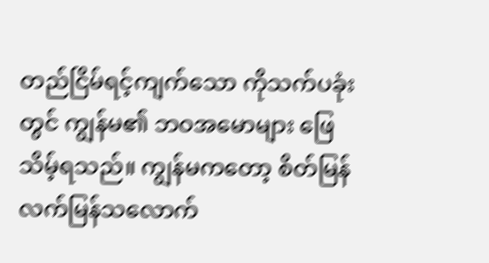တည်ငြိမ်ရင့်ကျက်သော ကိုသက်ပခုံးတွင် ကျွန်မ၏ ဘဝအမောများ ဖြေသိမ့်ရသည်။ ကျွန်မကတော့ စိတ်မြန်လက်မြန်သလောက်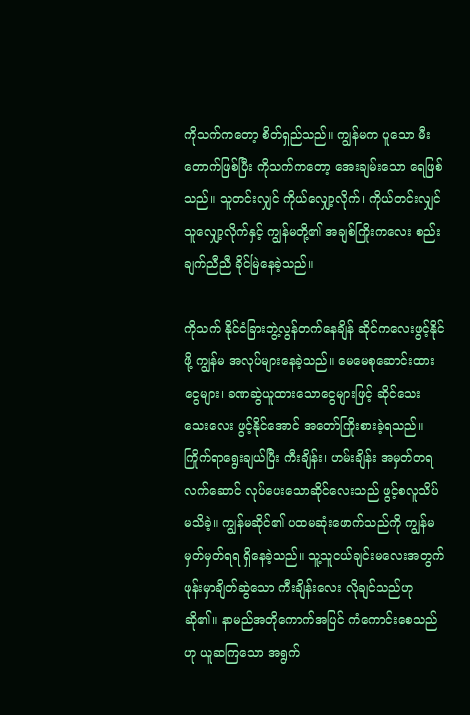ကိုသက်ကတော့ စိတ်ရှည်သည်။ ကျွန်မက ပူသော မီးတောက်ဖြစ်ပြီး ကိုသက်ကတော့ အေးချမ်းသော ရေဖြစ်သည်။ သူတင်းလျှင် ကိုယ်လျှော့လိုက်၊ ကိုယ်တင်းလျှင် သူလျှော့လိုက်နှင့် ကျွန်မတို့၏ အချစ်ကြိုးကလေး စည်းချက်ညီညီ ခိုင်မြဲနေခဲ့သည်။

ကိုသက် နိုင်ငံခြားဘွဲ့လွန်တက်နေချိန် ဆိုင်ကလေးဖွင့်နိုင်ဖို့ ကျွန်မ အလုပ်များနေခဲ့သည်။ မေမေစုဆောင်းထားငွေများ၊ ခဏဆွဲယူထားသောငွေများဖြင့် ဆိုင်သေးသေးလေး ဖွင့်နိုင်အောင် အတော်ကြိုးစားခဲ့ရသည်။ ကြိုက်ရာရွေးချယ်ပြီး ကီးချိန်း၊ ဟမ်းချိန်း အမှတ်တရလက်ဆောင် လုပ်ပေးသောဆိုင်လေးသည် ဖွင့်စလူသိပ်မသိခဲ့။ ကျွန်မဆိုင်၏ ပထမဆုံးဖောက်သည်ကို ကျွန်မ မှတ်မှတ်ရရ ရှိနေခဲ့သည်။ သူ့သူငယ်ချင်းမလေးအတွက် ဖုန်းမှာချိတ်ဆွဲသော ကီးချိန်းလေး လိုချင်သည်ဟု ဆို၏။ နာမည်အတိုကောက်အပြင် ကံကောင်းစေသည်ဟု ယူဆကြသော အရွက်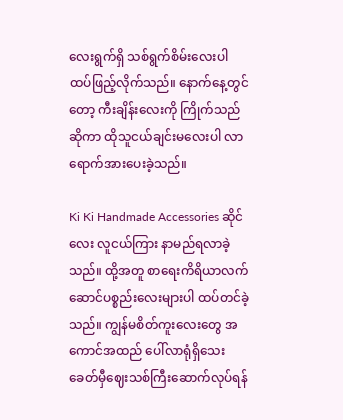လေးရွက်ရှိ သစ်ရွက်စိမ်းလေးပါ ထပ်ဖြည့်လိုက်သည်။ နောက်နေ့တွင်တော့ ကီးချိန်းလေးကို ကြိုက်သည်ဆိုကာ ထိုသူငယ်ချင်းမလေးပါ လာရောက်အားပေးခဲ့သည်။

Ki Ki Handmade Accessories ဆိုင်လေး လူငယ်ကြား နာမည်ရလာခဲ့သည်။ ထို့အတူ စာရေးကိရိယာလက်ဆောင်ပစ္စည်းလေးများပါ ထပ်တင်ခဲ့သည်။ ကျွန်မစိတ်ကူးလေးတွေ အကောင်အထည် ပေါ်လာရုံရှိသေး ခေတ်မှီဈေးသစ်ကြီးဆောက်လုပ်ရန်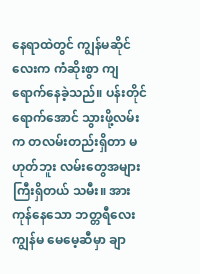နေရာထဲတွင် ကျွန်မဆိုင်လေးက ကံဆိုးစွာ ကျရောက်နေခဲ့သည်။ ပန်းတိုင်ရောက်အောင် သွားဖို့လမ်းက တလမ်းတည်းရှိတာ မဟုတ်ဘူး လမ်းတွေအများကြီးရှိတယ် သမီး။ အားကုန်နေသော ဘတ္တရီလေးကျွန်မ မေမေ့ဆီမှာ ချာ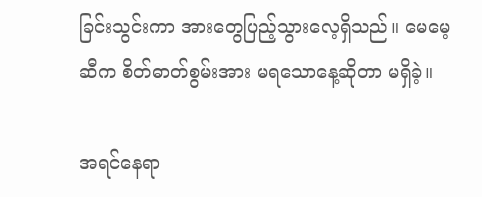ခြင်းသွင်းကာ အားတွေပြည့်သွားလေ့ရှိသည်။ မေမေ့ဆီက စိတ်ဓာတ်စွမ်းအား မရသောနေ့ဆိုတာ မရှိခဲ့။

အရင်နေရာ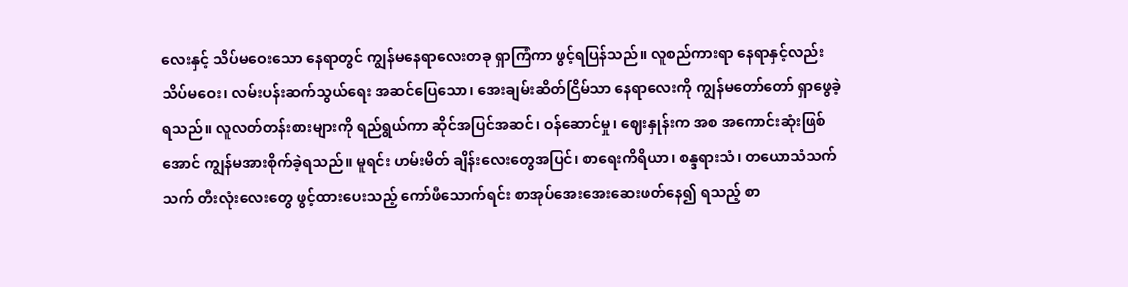လေးနှင့် သိပ်မဝေးသော နေရာတွင် ကျွန်မနေရာလေးတခု ရှာကြံကာ ဖွင့်ရပြန်သည်။ လူစည်ကားရာ နေရာနှင့်လည်း သိပ်မဝေး၊ လမ်းပန်းဆက်သွယ်ရေး အဆင်ပြေသော၊ အေးချမ်းဆိတ်ငြိမ်သာ နေရာလေးကို ကျွန်မတော်တော် ရှာဖွေခဲ့ရသည်။ လူလတ်တန်းစားများကို ရည်ရွယ်ကာ ဆိုင်အပြင်အဆင်၊ ဝန်ဆောင်မှု၊ ဈေးနှုန်းက အစ အကောင်းဆုံးဖြစ်အောင် ကျွန်မအားစိုက်ခဲ့ရသည်။ မူရင်း ဟမ်းမိတ် ချိန်းလေးတွေအပြင်၊ စာရေးကိရိယာ၊ စန္ဒရားသံ၊ တယောသံသက်သက် တီးလုံးလေးတွေ ဖွင့်ထားပေးသည့် ကော်ဖီသောက်ရင်း စာအုပ်အေးအေးဆေးဖတ်နေ၍ ရသည့် စာ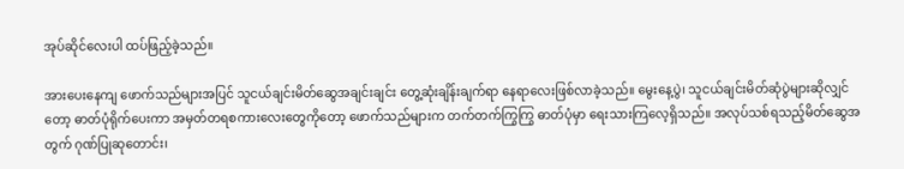အုပ်ဆိုင်လေးပါ ထပ်ဖြည့်ခဲ့သည်။

အားပေးနေကျ ဖောက်သည်များအပြင် သူငယ်ချင်းမိတ်ဆွေအချင်းချင်း တွေ့ဆုံးချိန်းချက်ရာ နေရာလေးဖြစ်လာခဲ့သည်။ မွေးနေ့ပွဲ၊ သူငယ်ချင်းမိတ်ဆုံပွဲများဆိုလျှင်တော့ ဓာတ်ပုံရိုက်ပေးကာ အမှတ်တရစကားလေးတွေကိုတော့ ဖောက်သည်များက တက်တက်ကြွကြွ ဓာတ်ပုံမှာ ရေးသားကြလေ့ရှိသည်။ အလုပ်သစ်ရသည့်မိတ်ဆွေအတွက် ဂုဏ်ပြုဆုတောင်း၊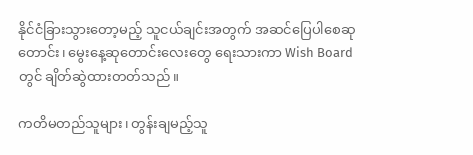နိုင်ငံခြားသွားတော့မည့် သူငယ်ချင်းအတွက် အဆင်ပြေပါစေဆုတောင်း၊ မွေးနေ့ဆုတောင်းလေးတွေ ရေးသားကာ Wish Board တွင် ချိတ်ဆွဲထားတတ်သည်။

ကတိမတည်သူများ၊ တွန်းချမည့်သူ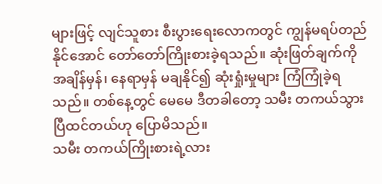များဖြင့် လျင်သူစား စီးပွားရေးလောကတွင် ကျွန်မရပ်တည်နိုင်အောင် တော်တော်ကြိုးစားခဲ့ရသည်။ ဆုံးဖြတ်ချက်ကို အချိန်မှန်၊ နေရာမှန် မချနိုင်၍ ဆုံးရှုံးမှုများ ကြံကြုံခဲ့ရသည်။ တစ်နေ့တွင် မေမေ ဒီတခါတော့ သမီး တကယ်သွားပြီထင်တယ်ဟု ပြောမိသည်။
သမီး တကယ်ကြိုးစားရဲ့လား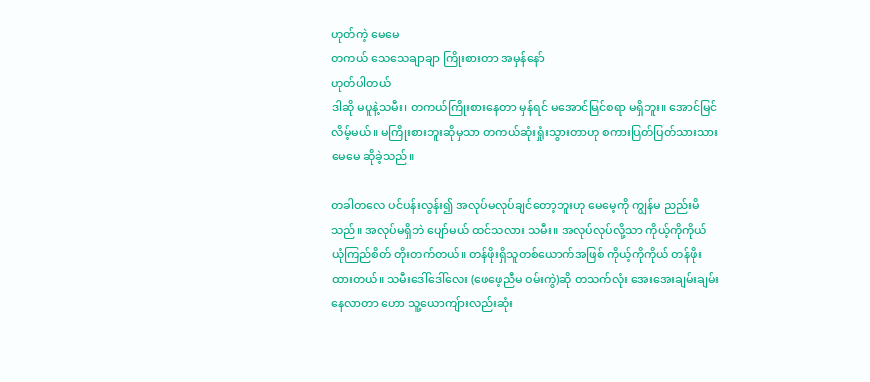ဟုတ်ကဲ့ မေမေ
တကယ် သေသေချာချာ ကြိုးစားတာ အမှန်နော်
ဟုတ်ပါတယ်
ဒါဆို မပူနဲ့သမီး၊ တကယ်ကြိုးစားနေတာ မှန်ရင် မအောင်မြင်စရာ မရှိဘူး။ အောင်မြင်လိမ့်မယ်။ မကြိုးစားဘူးဆိုမှသာ တကယ်ဆုံးရှုံးသွားတာဟု စကားပြတ်ပြတ်သားသား မေမေ ဆိုခဲ့သည်။

တခါတလေ ပင်ပန်းလွန်း၍ အလုပ်မလုပ်ချင်တော့ဘူးဟု မေမေ့ကို ကျွန်မ ညည်းမိသည်။ အလုပ်မရှိဘဲ ပျော်မယ် ထင်သလား သမီး။ အလုပ်လုပ်လို့သာ ကိုယ့်ကိုကိုယ် ယုံကြည်စိတ် တိုးတက်တယ်။ တန်ဖိုးရှိသူတစ်ယောက်အဖြစ် ကိုယ့်ကိုကိုယ် တန်ဖိုးထားတယ်။ သမီးဒေါ်ဒေါ်လေး (ဖေဖေ့ညီမ ဝမ်းကွဲ)ဆို တသက်လုံး အေးအေးချမ်းချမ်းနေလာတာ ဟော သူ့ယောကျ်ားလည်းဆုံး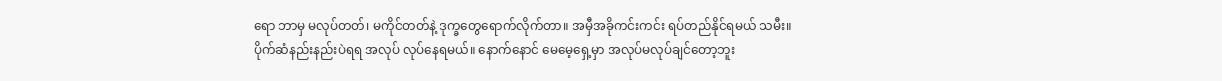ရော ဘာမှ မလုပ်တတ်၊ မကိုင်တတ်နဲ့ ဒုက္ခတွေရောက်လိုက်တာ။ အမှီအခိုကင်းကင်း ရပ်တည်နိုင်ရမယ် သမီး။ ပိုက်ဆံနည်းနည်းပဲရရ အလုပ် လုပ်နေရမယ်။ နောက်နောင် မေမေ့ရှေ့မှာ အလုပ်မလုပ်ချင်တော့ဘူး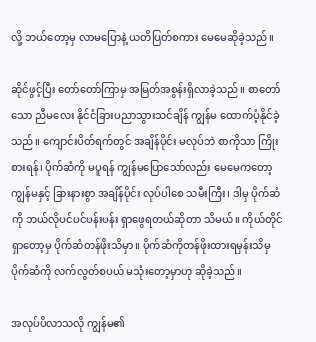လို့ ဘယ်တော့မှ လာမပြောနဲ့ ယတိပြတ်စကား မေမေဆိုခဲ့သည်။

ဆိုင်ဖွင့်ပြီး တော်တော်ကြာမှ အမြတ်အစွန်းရှိလာခဲ့သည်။ စာတော်သော ညီမလေး နိုင်ငံခြားပညာသွားသင်ချိန် ကျွန်မ ထောက်ပံ့နိုင်ခဲ့သည်။ ကျောင်းပိတ်ရက်တွင် အချိန်ပိုင်း မလုပ်ဘဲ စာကိုသာ ကြိုးစားရန်၊ ပိုက်ဆံကို မပူရန် ကျွန်မပြောသော်လည်း မေမေကတော့ ကျွန်မနှင့် ခြားနားစွာ အချိန်ပိုင်း လုပ်ပါစေ သမီးကြီး၊ ဒါမှ ပိုက်ဆံကို ဘယ်လိုပင်ပင်ပန်းပန်း ရှာဖွေရတယ်ဆိုတာ သိမယ်။ ကိုယ်တိုင်ရှာတော့မှ ပိုက်ဆံတန်ဖိုးသိမှာ။ ပိုက်ဆံကိုတန်ဖိုးထားရမှန်းသိမှ ပိုက်ဆံကို လက်လွတ်စပယ် မသုံးတော့မှာဟု ဆိုခဲ့သည်။

အလုပ်ပိလာသလို ကျွန်မ၏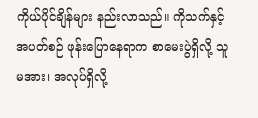ကိုယ်ပိုင်ချိန်များ နည်းလာသည်။ ကိုသက်နှင့် အပတ်စဉ် ဖုန်းပြောနေရာက စာမေးပွဲရှိလို့ သူမအား၊ အလုပ်ရှိလို့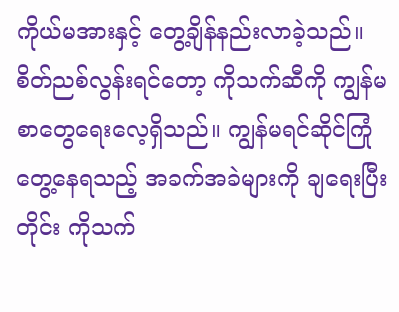ကိုယ်မအားနှင့် တွေ့ချိန်နည်းလာခဲ့သည်။ စိတ်ညစ်လွန်းရင်တော့ ကိုသက်ဆီကို ကျွန်မစာတွေရေးလေ့ရှိသည်။ ကျွန်မရင်ဆိုင်ကြုံတွေ့နေရသည့် အခက်အခဲများကို ချရေးပြီးတိုင်း ကိုသက်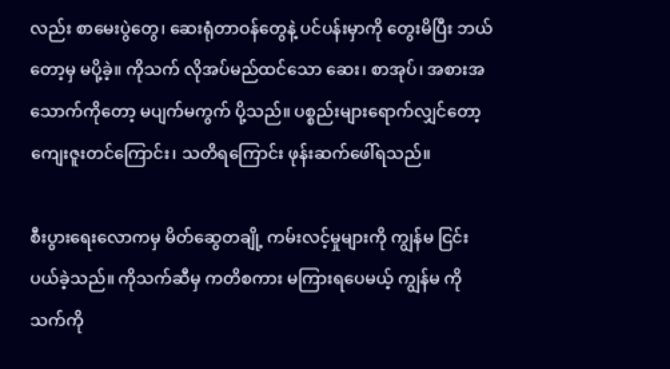လည်း စာမေးပွဲတွေ၊ ဆေးရုံတာဝန်တွေနဲ့ ပင်ပန်းမှာကို တွေးမိပြီး ဘယ်တော့မှ မပို့ခဲ့။ ကိုသက် လိုအပ်မည်ထင်သော ဆေး၊ စာအုပ်၊ အစားအသောက်ကိုတော့ မပျက်မကွက် ပို့သည်။ ပစ္စည်းများရောက်လျှင်တော့ ကျေးဇူးတင်ကြောင်း၊ သတိရကြောင်း ဖုန်းဆက်ဖေါ်ရသည်။

စီးပွားရေးလောကမှ မိတ်ဆွေတချို့ ကမ်းလင့်မှုများကို ကျွန်မ ငြင်းပယ်ခဲ့သည်။ ကိုသက်ဆီမှ ကတိစကား မကြားရပေမယ့် ကျွန်မ ကိုသက်ကို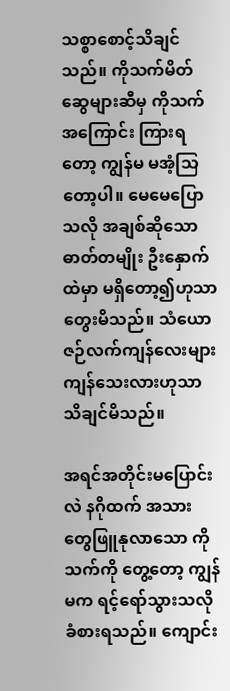သစ္စာစောင့်သိချင်သည်။ ကိုသက်မိတ်ဆွေများဆီမှ ကိုသက်အကြောင်း ကြားရတော့ ကျွန်မ မအံ့သြတော့ပါ။ မေမေပြောသလို အချစ်ဆိုသော ဓာတ်တမျိုး ဦးနှောက်ထဲမှာ မရှိတော့၍ဟုသာ တွေးမိသည်။ သံယောဇဉ်လက်ကျန်လေးများ ကျန်သေးလားဟုသာ သိချင်မိသည်။

အရင်အတိုင်းမပြောင်းလဲ နဂိုထက် အသားတွေဖြူနုလာသော ကိုသက်ကို တွေ့တော့ ကျွန်မက ရင့်ရော်သွားသလို ခံစားရသည်။ ကျောင်း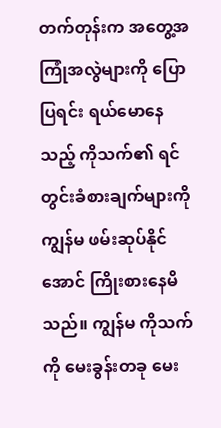တက်တုန်းက အတွေ့အကြုံအလွဲများကို ပြောပြရင်း ရယ်မောနေသည့် ကိုသက်၏ ရင်တွင်းခံစားချက်များကို ကျွန်မ ဖမ်းဆုပ်နိုင်အောင် ကြိုးစားနေမိသည်။ ကျွန်မ ကိုသက်ကို မေးခွန်းတခု မေး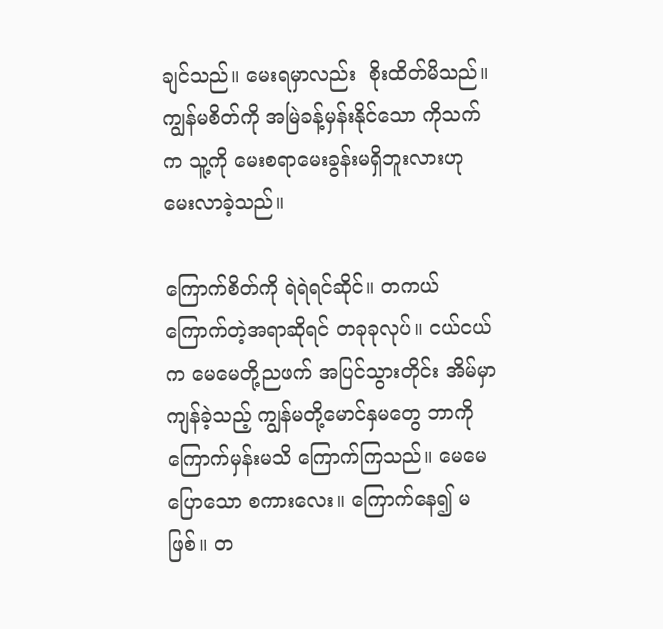ချင်သည်။ မေးရမှာလည်း  စိုးထိတ်မိသည်။ ကျွန်မစိတ်ကို အမြဲခန့်မှန်းနိုင်သော ကိုသက်က သူ့ကို မေးစရာမေးခွန်းမရှိဘူးလားဟု မေးလာခဲ့သည်။

ကြောက်စိတ်ကို ရဲရဲရင်ဆိုင်။ တကယ်ကြောက်တဲ့အရာဆိုရင် တခုခုလုပ်။ ငယ်ငယ်က မေမေတို့ညဖက် အပြင်သွားတိုင်း အိမ်မှာကျန်ခဲ့သည့် ကျွန်မတို့မောင်နှမတွေ ဘာကို ကြောက်မှန်းမသိ ကြောက်ကြသည်။ မေမေ ပြောသော စကားလေး။ ကြောက်နေ၍ မဖြစ်။ တ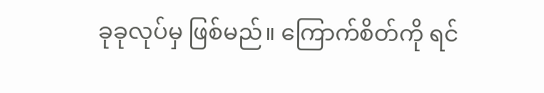ခုခုလုပ်မှ ဖြစ်မည်။ ကြောက်စိတ်ကို ရင်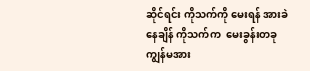ဆိုင်ရင်း ကိုသက်ကို မေးရန် အားခဲနေချိန် ကိုသက်က  မေးခွန်းတခု ကျွန်မအား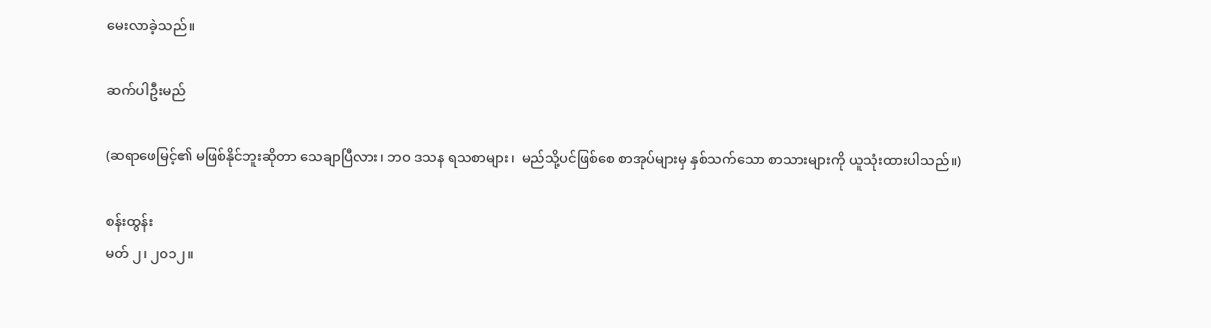မေးလာခဲ့သည်။

ဆက်ပါဦးမည်

(ဆရာဖေမြင့်၏ မဖြစ်နိုင်ဘူးဆိုတာ သေချာပြီလား၊ ဘဝ ဒသန ရသစာများ၊  မည်သို့ပင်ဖြစ်စေ စာအုပ်များမှ နှစ်သက်သော စာသားများကို ယူသုံးထားပါသည်။)

စန်းထွန်း
မတ် ၂၊ ၂၀၁၂။